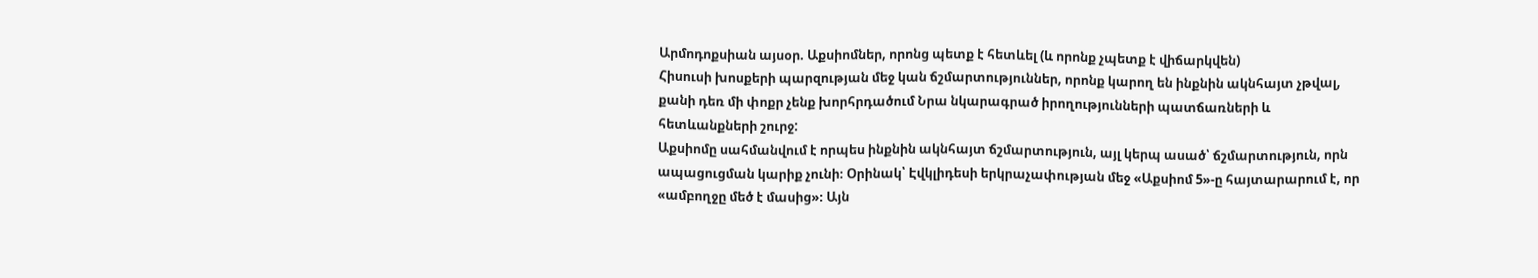Արմոդոքսիան այսօր. Աքսիոմներ, որոնց պետք է հետևել (և որոնք չպետք է վիճարկվեն)
Հիսուսի խոսքերի պարզության մեջ կան ճշմարտություններ, որոնք կարող են ինքնին ակնհայտ չթվալ, քանի դեռ մի փոքր չենք խորհրդածում Նրա նկարագրած իրողությունների պատճառների և հետևանքների շուրջ:
Աքսիոմը սահմանվում է որպես ինքնին ակնհայտ ճշմարտություն, այլ կերպ ասած՝ ճշմարտություն, որն ապացուցման կարիք չունի։ Օրինակ՝ Էվկլիդեսի երկրաչափության մեջ «Աքսիոմ 5»-ը հայտարարում է, որ «ամբողջը մեծ է մասից»։ Այն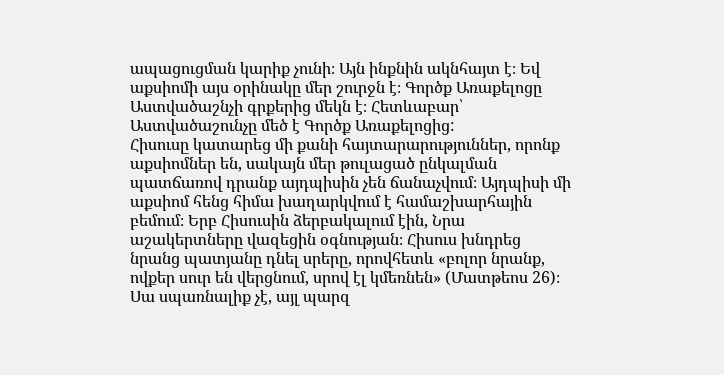ապացուցման կարիք չունի։ Այն ինքնին ակնհայտ է։ Եվ աքսիոմի այս օրինակը մեր շուրջն է։ Գործք Առաքելոցը Աստվածաշնչի գրքերից մեկն է։ Հետևաբար՝ Աստվածաշունչը մեծ է Գործք Առաքելոցից:
Հիսուսը կատարեց մի քանի հայտարարություններ, որոնք աքսիոմներ են, սակայն մեր թուլացած ընկալման պատճառով դրանք այդպիսին չեն ճանաչվում։ Այդպիսի մի աքսիոմ հենց հիմա խաղարկվում է համաշխարհային բեմում։ Երբ Հիսուսին ձերբակալում էին, Նրա աշակերտները վազեցին օգնության։ Հիսուս խնդրեց նրանց պատյանը դնել սրերը, որովհետև «բոլոր նրանք, ովքեր սուր են վերցնում, սրով էլ կմեռնեն» (Մատթեոս 26)։ Սա սպառնալիք չէ, այլ պարզ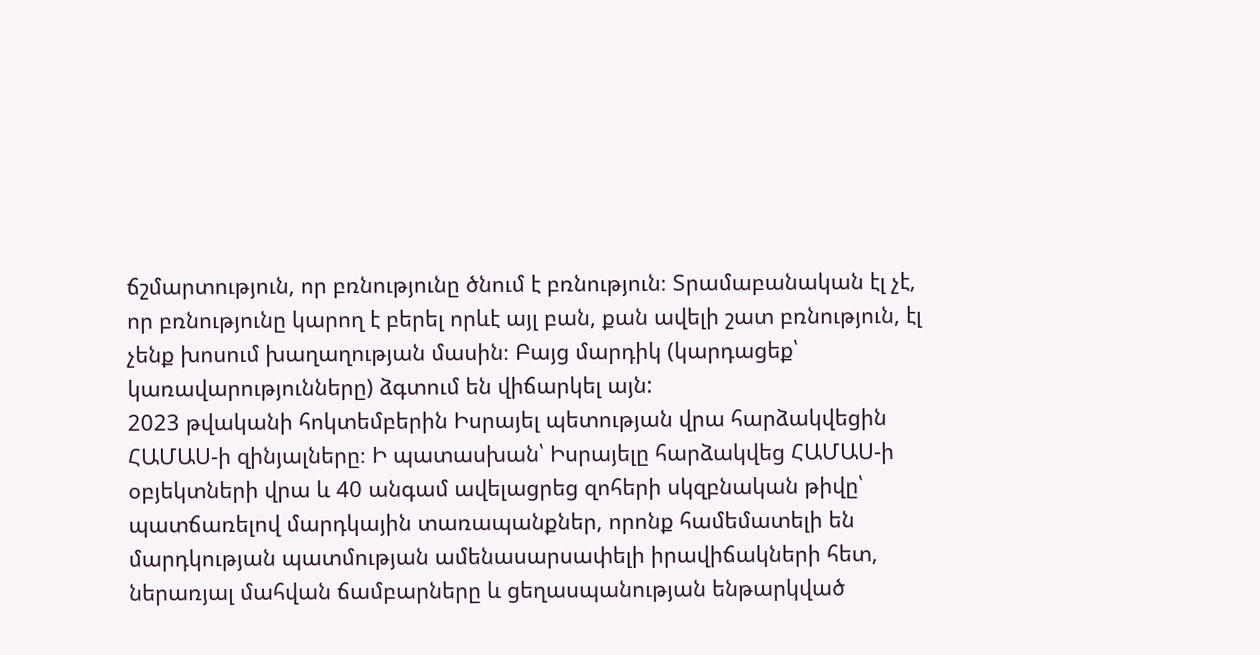ճշմարտություն, որ բռնությունը ծնում է բռնություն։ Տրամաբանական էլ չէ, որ բռնությունը կարող է բերել որևէ այլ բան, քան ավելի շատ բռնություն, էլ չենք խոսում խաղաղության մասին։ Բայց մարդիկ (կարդացեք՝ կառավարությունները) ձգտում են վիճարկել այն:
2023 թվականի հոկտեմբերին Իսրայել պետության վրա հարձակվեցին ՀԱՄԱՍ-ի զինյալները։ Ի պատասխան՝ Իսրայելը հարձակվեց ՀԱՄԱՍ-ի օբյեկտների վրա և 40 անգամ ավելացրեց զոհերի սկզբնական թիվը՝ պատճառելով մարդկային տառապանքներ, որոնք համեմատելի են մարդկության պատմության ամենասարսափելի իրավիճակների հետ, ներառյալ մահվան ճամբարները և ցեղասպանության ենթարկված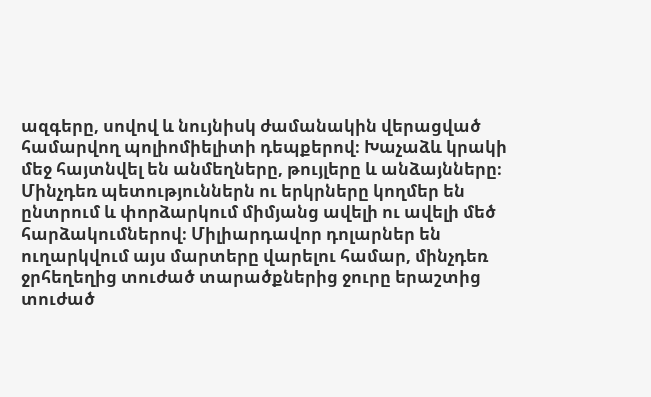ազգերը, սովով և նույնիսկ ժամանակին վերացված համարվող պոլիոմիելիտի դեպքերով։ Խաչաձև կրակի մեջ հայտնվել են անմեղները, թույլերը և անձայնները։ Մինչդեռ պետություններն ու երկրները կողմեր են ընտրում և փորձարկում միմյանց ավելի ու ավելի մեծ հարձակումներով։ Միլիարդավոր դոլարներ են ուղարկվում այս մարտերը վարելու համար, մինչդեռ ջրհեղեղից տուժած տարածքներից ջուրը երաշտից տուժած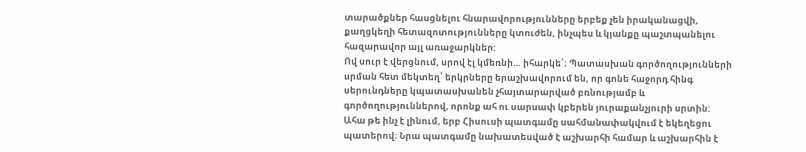տարածքներ հասցնելու հնարավորությունները երբեք չեն իրականացվի, քաղցկեղի հետազոտությունները կտուժեն, ինչպես և կյանքը պաշտպանելու հազարավոր այլ առաջարկներ:
Ով սուր է վերցնում, սրով էլ կմեռնի… իհարկե՛։ Պատասխան գործողությունների սրման հետ մեկտեղ՝ երկրները երաշխավորում են, որ գոնե հաջորդ հինգ սերունդները կպատասխանեն չհայտարարված բռնությամբ և գործողություններով, որոնք ահ ու սարսափ կբերեն յուրաքանչյուրի սրտին:
Ահա թե ինչ է լինում, երբ Հիսուսի պատգամը սահմանափակվում է եկեղեցու պատերով։ Նրա պատգամը նախատեսված է աշխարհի համար և աշխարհին է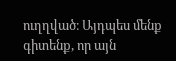ուղղված։ Այդպես մենք գիտենք, որ այն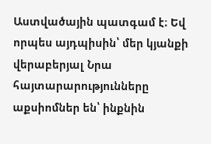Աստվածային պատգամ է։ Եվ որպես այդպիսին՝ մեր կյանքի վերաբերյալ Նրա հայտարարությունները աքսիոմներ են՝ ինքնին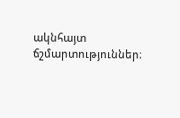ակնհայտ ճշմարտություններ։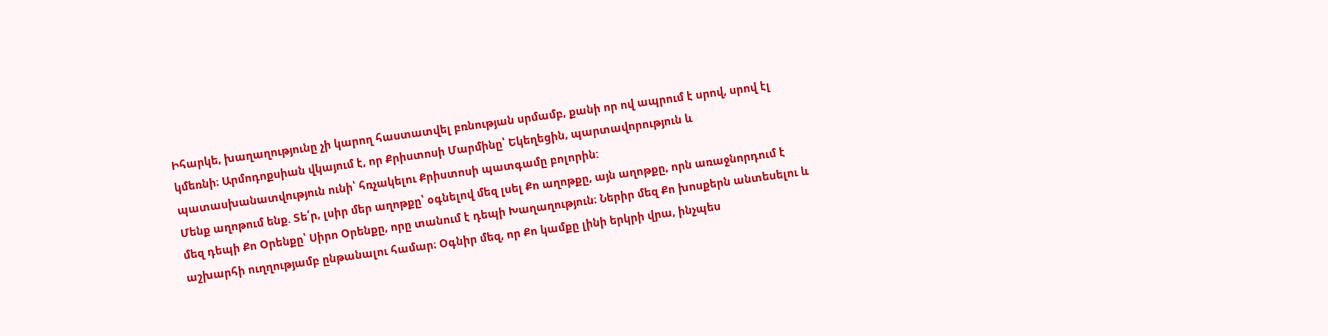Իհարկե, խաղաղությունը չի կարող հաստատվել բռնության սրմամբ, քանի որ ով ապրում է սրով, սրով էլ կմեռնի։ Արմոդոքսիան վկայում է, որ Քրիստոսի Մարմինը՝ Եկեղեցին, պարտավորություն և պատասխանատվություն ունի՝ հռչակելու Քրիստոսի պատգամը բոլորին:
Մենք աղոթում ենք. Տե՛ր, լսիր մեր աղոթքը՝ օգնելով մեզ լսել Քո աղոթքը, այն աղոթքը, որն առաջնորդում է մեզ դեպի Քո Օրենքը՝ Սիրո Օրենքը, որը տանում է դեպի Խաղաղություն։ Ներիր մեզ Քո խոսքերն անտեսելու և աշխարհի ուղղությամբ ընթանալու համար։ Օգնիր մեզ, որ Քո կամքը լինի երկրի վրա, ինչպես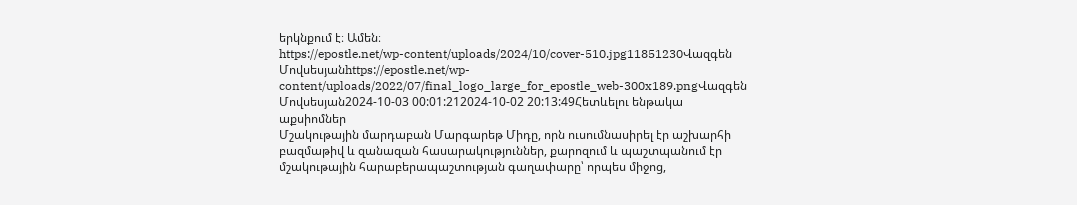երկնքում է։ Ամեն։
https://epostle.net/wp-content/uploads/2024/10/cover-510.jpg11851230Վազգեն Մովսեսյանhttps://epostle.net/wp-content/uploads/2022/07/final_logo_large_for_epostle_web-300x189.pngՎազգեն Մովսեսյան2024-10-03 00:01:212024-10-02 20:13:49Հետևելու ենթակա աքսիոմներ
Մշակութային մարդաբան Մարգարեթ Միդը, որն ուսումնասիրել էր աշխարհի բազմաթիվ և զանազան հասարակություններ, քարոզում և պաշտպանում էր մշակութային հարաբերապաշտության գաղափարը՝ որպես միջոց,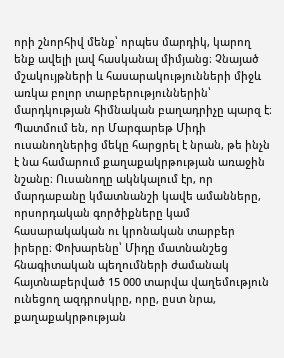որի շնորհիվ մենք՝ որպես մարդիկ, կարող ենք ավելի լավ հասկանալ միմյանց։ Չնայած մշակույթների և հասարակությունների միջև առկա բոլոր տարբերություններին՝ մարդկության հիմնական բաղադրիչը պարզ է։
Պատմում են, որ Մարգարեթ Միդի ուսանողներից մեկը հարցրել է նրան, թե ինչն է նա համարում քաղաքակրթության առաջին նշանը։ Ուսանողը ակնկալում էր, որ մարդաբանը կմատնանշի կավե ամանները, որսորդական գործիքները կամ հասարակական ու կրոնական տարբեր իրերը։ Փոխարենը՝ Միդը մատնանշեց հնագիտական պեղումների ժամանակ հայտնաբերված 15 000 տարվա վաղեմություն ունեցող ազդրոսկրը, որը, ըստ նրա, քաղաքակրթության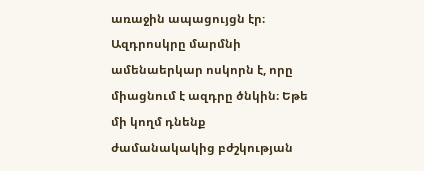առաջին ապացույցն էր։
Ազդրոսկրը մարմնի ամենաերկար ոսկորն է, որը միացնում է ազդրը ծնկին։ Եթե մի կողմ դնենք ժամանակակից բժշկության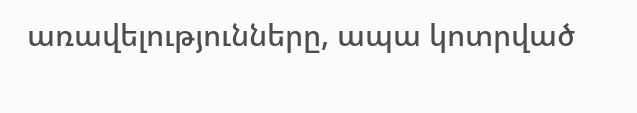առավելությունները, ապա կոտրված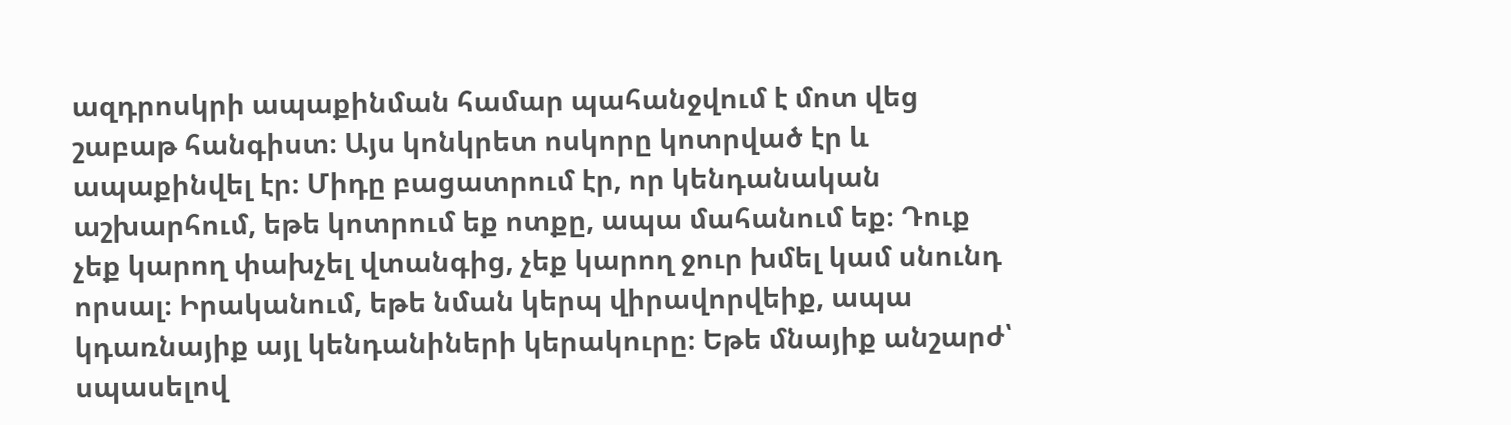ազդրոսկրի ապաքինման համար պահանջվում է մոտ վեց շաբաթ հանգիստ։ Այս կոնկրետ ոսկորը կոտրված էր և ապաքինվել էր։ Միդը բացատրում էր, որ կենդանական աշխարհում, եթե կոտրում եք ոտքը, ապա մահանում եք։ Դուք չեք կարող փախչել վտանգից, չեք կարող ջուր խմել կամ սնունդ որսալ։ Իրականում, եթե նման կերպ վիրավորվեիք, ապա կդառնայիք այլ կենդանիների կերակուրը։ Եթե մնայիք անշարժ՝ սպասելով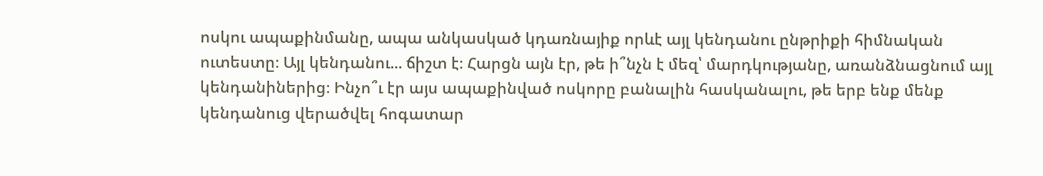ոսկու ապաքինմանը, ապա անկասկած կդառնայիք որևէ այլ կենդանու ընթրիքի հիմնական ուտեստը։ Այլ կենդանու... ճիշտ է։ Հարցն այն էր, թե ի՞նչն է մեզ՝ մարդկությանը, առանձնացնում այլ կենդանիներից։ Ինչո՞ւ էր այս ապաքինված ոսկորը բանալին հասկանալու, թե երբ ենք մենք կենդանուց վերածվել հոգատար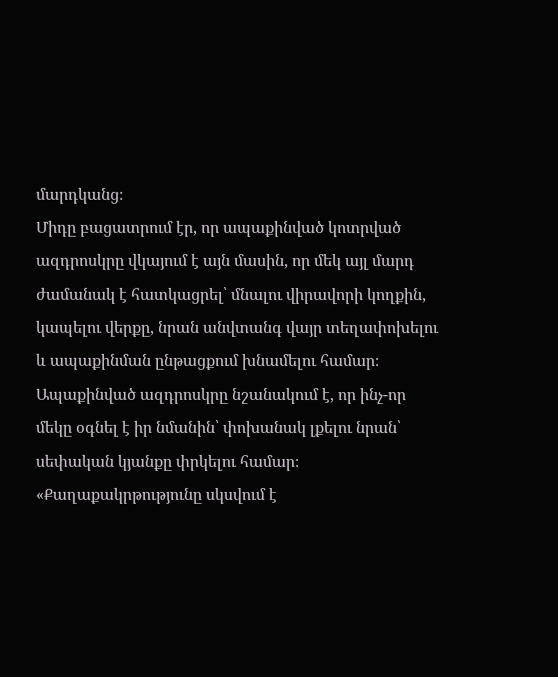մարդկանց։
Միդը բացատրում էր, որ ապաքինված կոտրված ազդրոսկրը վկայում է այն մասին, որ մեկ այլ մարդ ժամանակ է հատկացրել՝ մնալու վիրավորի կողքին, կապելու վերքը, նրան անվտանգ վայր տեղափոխելու և ապաքինման ընթացքում խնամելու համար։ Ապաքինված ազդրոսկրը նշանակում է, որ ինչ-որ մեկը օգնել է իր նմանին՝ փոխանակ լքելու նրան՝ սեփական կյանքը փրկելու համար։
«Քաղաքակրթությունը սկսվում է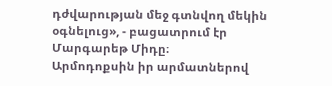դժվարության մեջ գտնվող մեկին օգնելուց», - բացատրում էր Մարգարեթ Միդը։
Արմոդոքսին իր արմատներով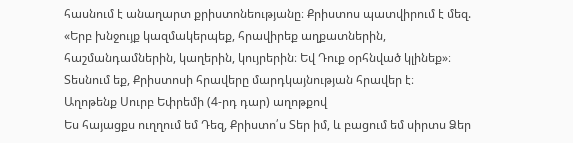հասնում է անաղարտ քրիստոնեությանը։ Քրիստոս պատվիրում է մեզ. «Երբ խնջույք կազմակերպեք, հրավիրեք աղքատներին, հաշմանդամներին, կաղերին, կույրերին։ Եվ Դուք օրհնված կլինեք»։ Տեսնում եք, Քրիստոսի հրավերը մարդկայնության հրավեր է։
Աղոթենք Սուրբ Եփրեմի (4-րդ դար) աղոթքով
Ես հայացքս ուղղում եմ Դեզ, Քրիստո՛ս Տեր իմ, և բացում եմ սիրտս Ձեր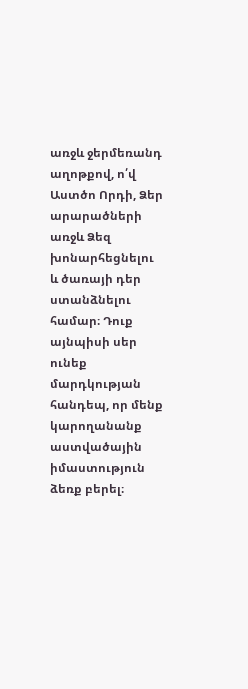առջև ջերմեռանդ աղոթքով, ո՛վ Աստծո Որդի, Ձեր արարածների առջև Ձեզ խոնարհեցնելու և ծառայի դեր ստանձնելու համար։ Դուք այնպիսի սեր ունեք մարդկության հանդեպ, որ մենք կարողանանք աստվածային իմաստություն ձեռք բերել։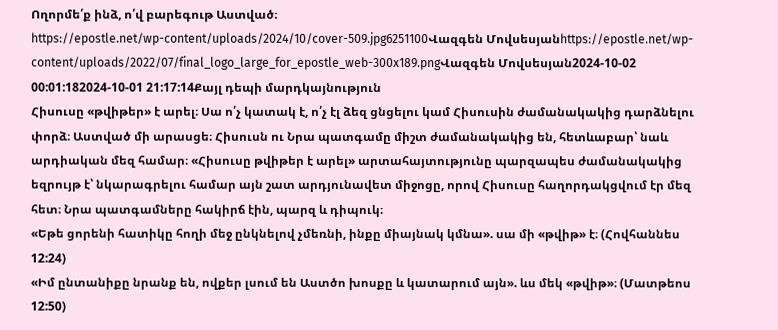Ողորմե՛ք ինձ, ո՛վ բարեգութ Աստված։
https://epostle.net/wp-content/uploads/2024/10/cover-509.jpg6251100Վազգեն Մովսեսյանhttps://epostle.net/wp-content/uploads/2022/07/final_logo_large_for_epostle_web-300x189.pngՎազգեն Մովսեսյան2024-10-02 00:01:182024-10-01 21:17:14Քայլ դեպի մարդկայնություն
Հիսուսը «թվիթեր» է արել։ Սա ո՛չ կատակ է, ո՛չ էլ ձեզ ցնցելու կամ Հիսուսին ժամանակակից դարձնելու փորձ։ Աստված մի արասցե։ Հիսուսն ու Նրա պատգամը միշտ ժամանակակից են, հետևաբար՝ նաև արդիական մեզ համար։ «Հիսուսը թվիթեր է արել» արտահայտությունը պարզապես ժամանակակից եզրույթ է՝ նկարագրելու համար այն շատ արդյունավետ միջոցը, որով Հիսուսը հաղորդակցվում էր մեզ հետ։ Նրա պատգամները հակիրճ էին, պարզ և դիպուկ։
«Եթե ցորենի հատիկը հողի մեջ ընկնելով չմեռնի, ինքը միայնակ կմնա». սա մի «թվիթ» է։ (Հովհաննես 12:24)
«Իմ ընտանիքը նրանք են, ովքեր լսում են Աստծո խոսքը և կատարում այն». ևս մեկ «թվիթ»։ (Մատթեոս 12:50)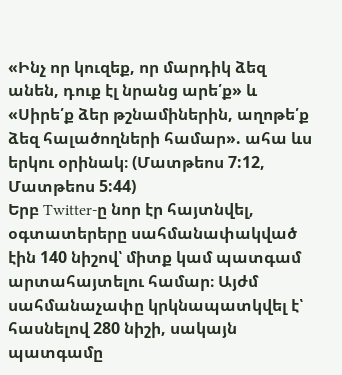«Ինչ որ կուզեք, որ մարդիկ ձեզ անեն, դուք էլ նրանց արե՛ք» և «Սիրե՛ք ձեր թշնամիներին, աղոթե՛ք ձեզ հալածողների համար». ահա ևս երկու օրինակ։ (Մատթեոս 7:12, Մատթեոս 5:44)
Երբ Twitter-ը նոր էր հայտնվել, օգտատերերը սահմանափակված էին 140 նիշով՝ միտք կամ պատգամ արտահայտելու համար։ Այժմ սահմանաչափը կրկնապատկվել է՝ հասնելով 280 նիշի, սակայն պատգամը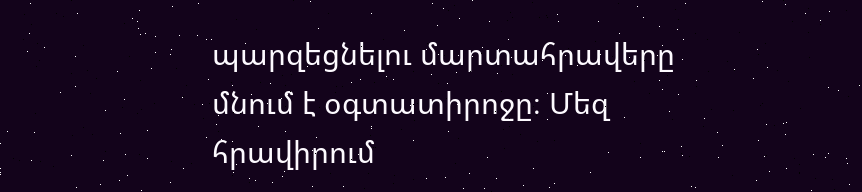պարզեցնելու մարտահրավերը մնում է օգտատիրոջը։ Մեզ հրավիրում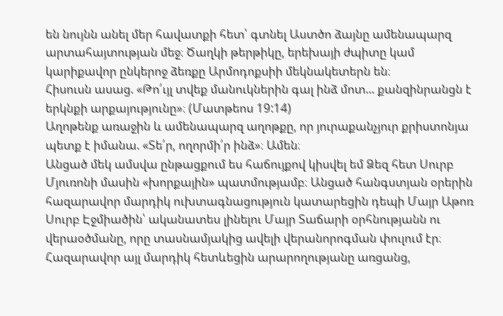են նույնն անել մեր հավատքի հետ՝ գտնել Աստծո ձայնը ամենապարզ արտահայտության մեջ։ Ծաղկի թերթիկը, երեխայի ժպիտը կամ կարիքավոր ընկերոջ ձեռքը Արմոդոքսիի մեկնակետերն են։
Հիսուսն ասաց. «Թո՛ւյլ տվեք մանուկներին գալ ինձ մոտ... քանզինրանցն է երկնքի արքայությունը»։ (Մատթեոս 19:14)
Աղոթենք առաջին և ամենապարզ աղոթքը, որ յուրաքանչյուր քրիստոնյա պետք է իմանա. «Տե՛ր, ողորմի՛ր ինձ»։ Ամեն։
Անցած մեկ ամսվա ընթացքում ես հաճույքով կիսվել եմ Ձեզ հետ Սուրբ Մյուռոնի մասին «խորքային» պատմությամբ։ Անցած հանգստյան օրերին հազարավոր մարդիկ ուխտագնացություն կատարեցին դեպի Մայր Աթոռ Սուրբ Էջմիածին՝ ականատես լինելու Մայր Տաճարի օրհնությանն ու վերաօծմանը, որը տասնամյակից ավելի վերանորոգման փուլում էր։ Հազարավոր այլ մարդիկ հետևեցին արարողությանը առցանց,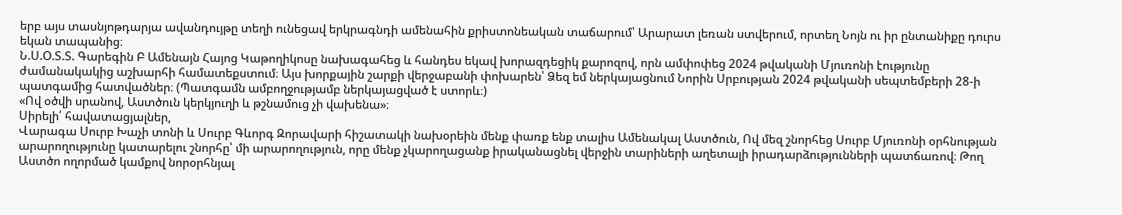երբ այս տասնյոթդարյա ավանդույթը տեղի ունեցավ երկրագնդի ամենահին քրիստոնեական տաճարում՝ Արարատ լեռան ստվերում, որտեղ Նոյն ու իր ընտանիքը դուրս եկան տապանից։
Ն.Ս.Օ.Տ.Տ. Գարեգին Բ Ամենայն Հայոց Կաթողիկոսը նախագահեց և հանդես եկավ խորազդեցիկ քարոզով, որն ամփոփեց 2024 թվականի Մյուռոնի էությունը ժամանակակից աշխարհի համատեքստում։ Այս խորքային շարքի վերջաբանի փոխարեն՝ Ձեզ եմ ներկայացնում Նորին Սրբության 2024 թվականի սեպտեմբերի 28-ի պատգամից հատվածներ։ (Պատգամն ամբողջությամբ ներկայացված է ստորև։)
«Ով օծվի սրանով, Աստծուն կերկյուղի և թշնամուց չի վախենա»։
Սիրելի՛ հավատացյալներ,
Վարագա Սուրբ Խաչի տոնի և Սուրբ Գևորգ Զորավարի հիշատակի նախօրեին մենք փառք ենք տալիս Ամենակալ Աստծուն, Ով մեզ շնորհեց Սուրբ Մյուռոնի օրհնության արարողությունը կատարելու շնորհը՝ մի արարողություն, որը մենք չկարողացանք իրականացնել վերջին տարիների աղետալի իրադարձությունների պատճառով։ Թող Աստծո ողորմած կամքով նորօրհնյալ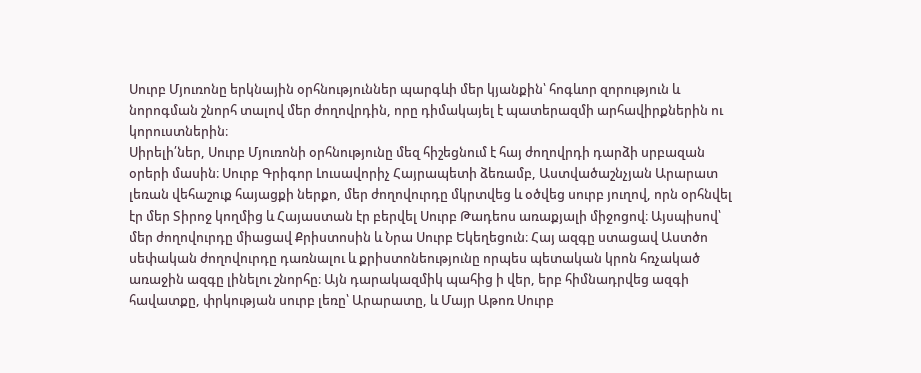Սուրբ Մյուռոնը երկնային օրհնություններ պարգևի մեր կյանքին՝ հոգևոր զորություն և նորոգման շնորհ տալով մեր ժողովրդին, որը դիմակայել է պատերազմի արհավիրքներին ու կորուստներին։
Սիրելի՛ներ, Սուրբ Մյուռոնի օրհնությունը մեզ հիշեցնում է հայ ժողովրդի դարձի սրբազան օրերի մասին։ Սուրբ Գրիգոր Լուսավորիչ Հայրապետի ձեռամբ, Աստվածաշնչյան Արարատ լեռան վեհաշուք հայացքի ներքո, մեր ժողովուրդը մկրտվեց և օծվեց սուրբ յուղով, որն օրհնվել էր մեր Տիրոջ կողմից և Հայաստան էր բերվել Սուրբ Թադեոս առաքյալի միջոցով։ Այսպիսով՝ մեր ժողովուրդը միացավ Քրիստոսին և Նրա Սուրբ Եկեղեցուն։ Հայ ազգը ստացավ Աստծո սեփական ժողովուրդը դառնալու և քրիստոնեությունը որպես պետական կրոն հռչակած առաջին ազգը լինելու շնորհը։ Այն դարակազմիկ պահից ի վեր, երբ հիմնադրվեց ազգի հավատքը, փրկության սուրբ լեռը՝ Արարատը, և Մայր Աթոռ Սուրբ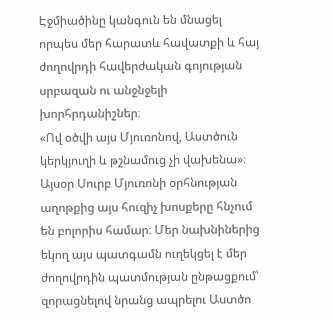Էջմիածինը կանգուն են մնացել որպես մեր հարատև հավատքի և հայ ժողովրդի հավերժական գոյության սրբազան ու անջնջելի խորհրդանիշներ։
«Ով օծվի այս Մյուռոնով, Աստծուն կերկյուղի և թշնամուց չի վախենա»։ Այսօր Սուրբ Մյուռոնի օրհնության աղոթքից այս հուզիչ խոսքերը հնչում են բոլորիս համար։ Մեր նախնիներից եկող այս պատգամն ուղեկցել է մեր ժողովրդին պատմության ընթացքում՝ զորացնելով նրանց ապրելու Աստծո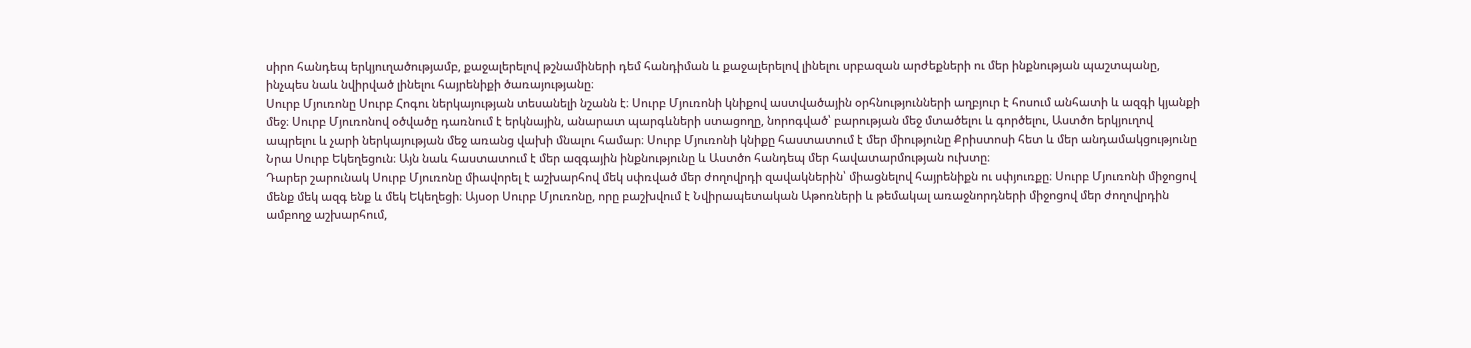սիրո հանդեպ երկյուղածությամբ, քաջալերելով թշնամիների դեմ հանդիման և քաջալերելով լինելու սրբազան արժեքների ու մեր ինքնության պաշտպանը, ինչպես նաև նվիրված լինելու հայրենիքի ծառայությանը։
Սուրբ Մյուռոնը Սուրբ Հոգու ներկայության տեսանելի նշանն է։ Սուրբ Մյուռոնի կնիքով աստվածային օրհնությունների աղբյուր է հոսում անհատի և ազգի կյանքի մեջ։ Սուրբ Մյուռոնով օծվածը դառնում է երկնային, անարատ պարգևների ստացողը, նորոգված՝ բարության մեջ մտածելու և գործելու, Աստծո երկյուղով ապրելու և չարի ներկայության մեջ առանց վախի մնալու համար։ Սուրբ Մյուռոնի կնիքը հաստատում է մեր միությունը Քրիստոսի հետ և մեր անդամակցությունը Նրա Սուրբ Եկեղեցուն։ Այն նաև հաստատում է մեր ազգային ինքնությունը և Աստծո հանդեպ մեր հավատարմության ուխտը։
Դարեր շարունակ Սուրբ Մյուռոնը միավորել է աշխարհով մեկ սփռված մեր ժողովրդի զավակներին՝ միացնելով հայրենիքն ու սփյուռքը։ Սուրբ Մյուռոնի միջոցով մենք մեկ ազգ ենք և մեկ Եկեղեցի։ Այսօր Սուրբ Մյուռոնը, որը բաշխվում է Նվիրապետական Աթոռների և թեմակալ առաջնորդների միջոցով մեր ժողովրդին ամբողջ աշխարհում,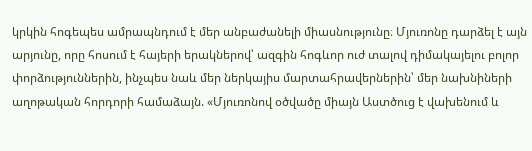կրկին հոգեպես ամրապնդում է մեր անբաժանելի միասնությունը։ Մյուռոնը դարձել է այն արյունը, որը հոսում է հայերի երակներով՝ ազգին հոգևոր ուժ տալով դիմակայելու բոլոր փորձություններին, ինչպես նաև մեր ներկայիս մարտահրավերներին՝ մեր նախնիների աղոթական հորդորի համաձայն. «Մյուռոնով օծվածը միայն Աստծուց է վախենում և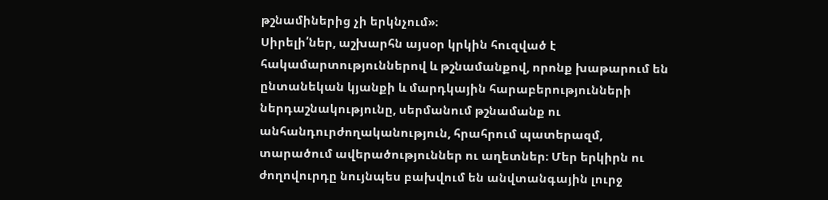թշնամիներից չի երկնչում»։
Սիրելի՛ներ, աշխարհն այսօր կրկին հուզված է հակամարտություններով և թշնամանքով, որոնք խաթարում են ընտանեկան կյանքի և մարդկային հարաբերությունների ներդաշնակությունը, սերմանում թշնամանք ու անհանդուրժողականություն, հրահրում պատերազմ, տարածում ավերածություններ ու աղետներ։ Մեր երկիրն ու ժողովուրդը նույնպես բախվում են անվտանգային լուրջ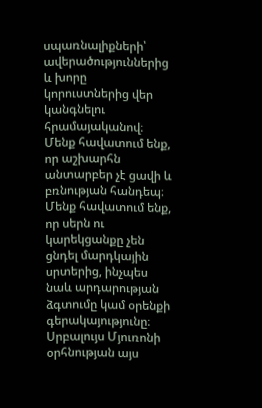սպառնալիքների՝ ավերածություններից և խորը կորուստներից վեր կանգնելու հրամայականով։ Մենք հավատում ենք, որ աշխարհն անտարբեր չէ ցավի և բռնության հանդեպ։ Մենք հավատում ենք, որ սերն ու կարեկցանքը չեն ցնդել մարդկային սրտերից, ինչպես նաև արդարության ձգտումը կամ օրենքի գերակայությունը։
Սրբալույս Մյուռոնի օրհնության այս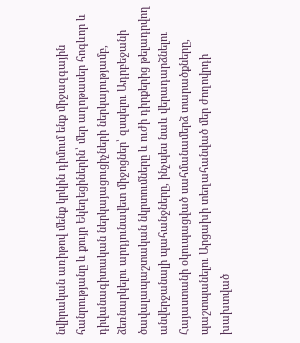նվիրական առիթով մենք կրկին դիմում ենք միջազգային հանրությանը և քույր Եկեղեցիներին՝ մեր աղոթասեր հոգևոր և դիվանագիտական ներկայացուցիչների ներկայությամբ, ձեռնարկելու արդյունավետ միջոցներ՝ զսպելու Ադրբեջանի ծավալապաշտական նկրտումները և ուժի դիրքերից թելադրվող անվերջանալի պահանջները, ինչպես նաև վերադարձնելու Հայաստանի օկուպացված սահմանամերձ տարածքները, պաշտպանելու Արցախի տեղահանված մեր ժողովրդի խախտված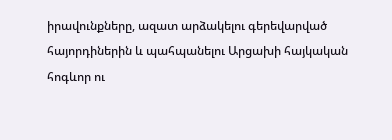իրավունքները, ազատ արձակելու գերեվարված հայորդիներին և պահպանելու Արցախի հայկական հոգևոր ու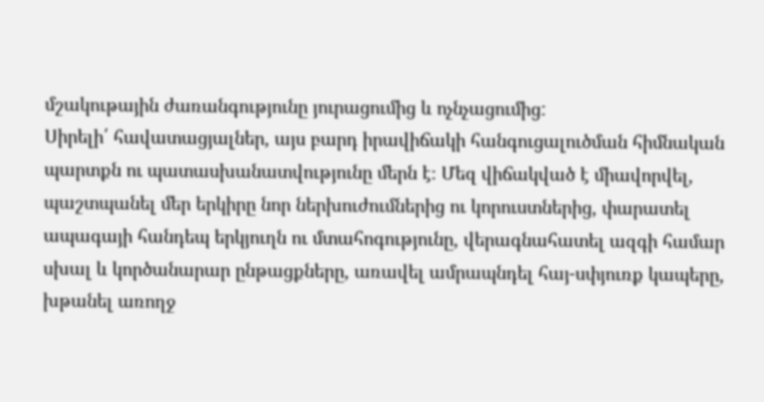մշակութային ժառանգությունը յուրացումից և ոչնչացումից:
Սիրելի՛ հավատացյալներ, այս բարդ իրավիճակի հանգուցալուծման հիմնական պարտքն ու պատասխանատվությունը մերն է։ Մեզ վիճակված է միավորվել, պաշտպանել մեր երկիրը նոր ներխուժումներից ու կորուստներից, փարատել ապագայի հանդեպ երկյուղն ու մտահոգությունը, վերագնահատել ազգի համար սխալ և կործանարար ընթացքները, առավել ամրապնդել հայ-սփյուռք կապերը, խթանել առողջ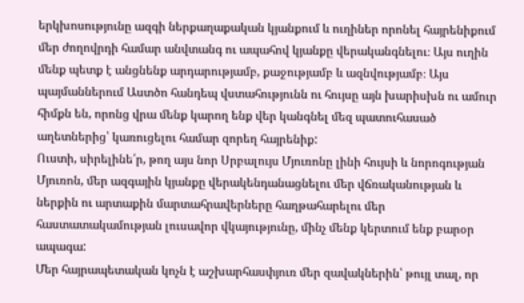երկխոսությունը ազգի ներքաղաքական կյանքում և ուղիներ որոնել հայրենիքում մեր ժողովրդի համար անվտանգ ու ապահով կյանքը վերականգնելու։ Այս ուղին մենք պետք է անցնենք արդարությամբ, քաջությամբ և ազնվությամբ։ Այս պայմաններում Աստծո հանդեպ վստահությունն ու հույսը այն խարիսխն ու ամուր հիմքն են, որոնց վրա մենք կարող ենք վեր կանգնել մեզ պատուհասած աղետներից՝ կառուցելու համար զորեղ հայրենիք:
Ուստի, սիրելինե՛ր, թող այս նոր Սրբալույս Մյուռոնը լինի հույսի և նորոգության Մյուռոն, մեր ազգային կյանքը վերակենդանացնելու մեր վճռականության և ներքին ու արտաքին մարտահրավերները հաղթահարելու մեր հաստատակամության լուսավոր վկայությունը, մինչ մենք կերտում ենք բարօր ապագա:
Մեր հայրապետական կոչն է աշխարհասփյուռ մեր զավակներին՝ թույլ տալ, որ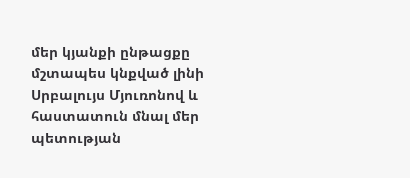մեր կյանքի ընթացքը մշտապես կնքված լինի Սրբալույս Մյուռոնով և հաստատուն մնալ մեր պետության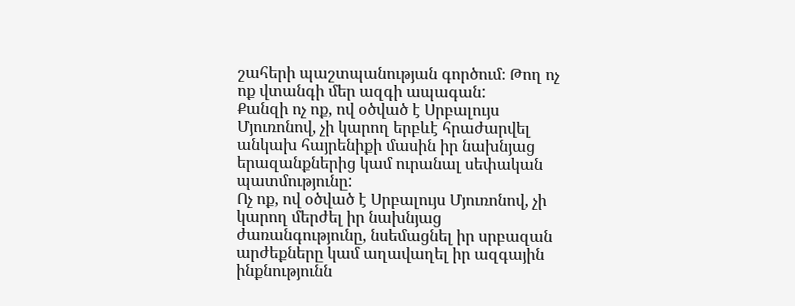շահերի պաշտպանության գործում։ Թող ոչ ոք վտանգի մեր ազգի ապագան:
Քանզի ոչ ոք, ով օծված է Սրբալույս Մյուռոնով, չի կարող երբևէ հրաժարվել անկախ հայրենիքի մասին իր նախնյաց երազանքներից կամ ուրանալ սեփական պատմությունը:
Ոչ ոք, ով օծված է Սրբալույս Մյուռոնով, չի կարող մերժել իր նախնյաց ժառանգությունը, նսեմացնել իր սրբազան արժեքները կամ աղավաղել իր ազգային ինքնությունն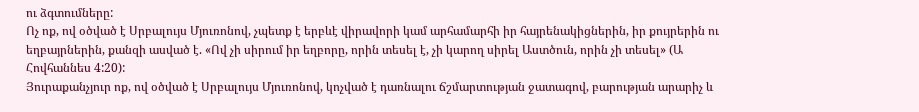ու ձգտումները:
Ոչ ոք, ով օծված է Սրբալույս Մյուռոնով, չպետք է երբևէ վիրավորի կամ արհամարհի իր հայրենակիցներին, իր քույրերին ու եղբայրներին, քանզի ասված է. «Ով չի սիրում իր եղբորը, որին տեսել է, չի կարող սիրել Աստծուն, որին չի տեսել» (Ա Հովհաննես 4:20):
Յուրաքանչյուր ոք, ով օծված է Սրբալույս Մյուռոնով, կոչված է դառնալու ճշմարտության ջատագով, բարության արարիչ և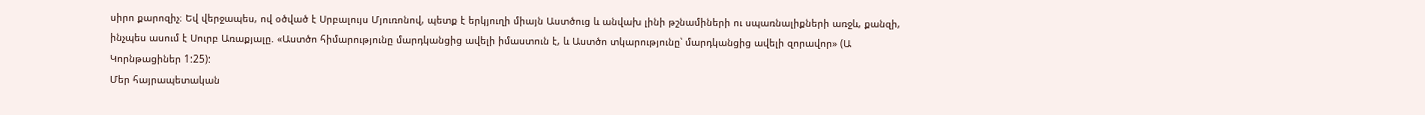սիրո քարոզիչ։ Եվ վերջապես, ով օծված է Սրբալույս Մյուռոնով, պետք է երկյուղի միայն Աստծուց և անվախ լինի թշնամիների ու սպառնալիքների առջև, քանզի, ինչպես ասում է Սուրբ Առաքյալը. «Աստծո հիմարությունը մարդկանցից ավելի իմաստուն է, և Աստծո տկարությունը՝ մարդկանցից ավելի զորավոր» (Ա Կորնթացիներ 1:25):
Մեր հայրապետական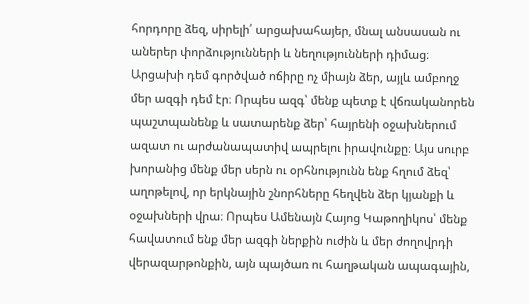հորդորը ձեզ, սիրելի՛ արցախահայեր, մնալ անսասան ու աներեր փորձությունների և նեղությունների դիմաց։ Արցախի դեմ գործված ոճիրը ոչ միայն ձեր, այլև ամբողջ մեր ազգի դեմ էր։ Որպես ազգ՝ մենք պետք է վճռականորեն պաշտպանենք և սատարենք ձեր՝ հայրենի օջախներում ազատ ու արժանապատիվ ապրելու իրավունքը։ Այս սուրբ խորանից մենք մեր սերն ու օրհնությունն ենք հղում ձեզ՝ աղոթելով, որ երկնային շնորհները հեղվեն ձեր կյանքի և օջախների վրա։ Որպես Ամենայն Հայոց Կաթողիկոս՝ մենք հավատում ենք մեր ազգի ներքին ուժին և մեր ժողովրդի վերազարթոնքին, այն պայծառ ու հաղթական ապագային,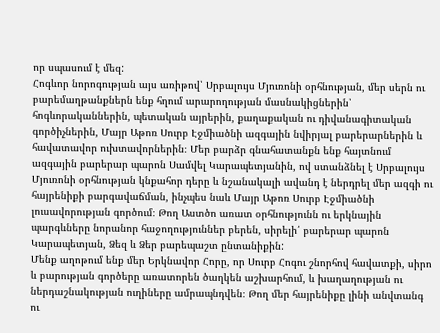որ սպասում է մեզ:
Հոգևոր նորոգության այս առիթով՝ Սրբալույս Մյուռոնի օրհնության, մեր սերն ու բարեմաղթանքներն ենք հղում արարողության մասնակիցներին՝ հոգևորականներին, պետական այրերին, քաղաքական ու դիվանագիտական գործիչներին, Մայր Աթոռ Սուրբ Էջմիածնի ազգային նվիրյալ բարերարներին և հավատավոր ուխտավորներին։ Մեր բարձր գնահատանքն ենք հայտնում ազգային բարերար պարոն Սամվել Կարապետյանին, ով ստանձնել է Սրբալույս Մյուռոնի օրհնության կնքահոր դերը և նշանակալի ավանդ է ներդրել մեր ազգի ու հայրենիքի բարգավաճման, ինչպես նաև Մայր Աթոռ Սուրբ Էջմիածնի լուսավորության գործում։ Թող Աստծո առատ օրհնությունն ու երկնային պարգևները նորանոր հաջողություններ բերեն, սիրելի՛ բարերար պարոն Կարապետյան, Ձեզ և Ձեր բարեպաշտ ընտանիքին:
Մենք աղոթում ենք մեր Երկնավոր Հորը, որ Սուրբ Հոգու շնորհով հավատքի, սիրո և բարության գործերը առատորեն ծաղկեն աշխարհում, և խաղաղության ու ներդաշնակության ուղիները ամրապնդվեն։ Թող մեր հայրենիքը լինի անվտանգ ու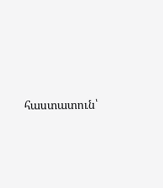հաստատուն՝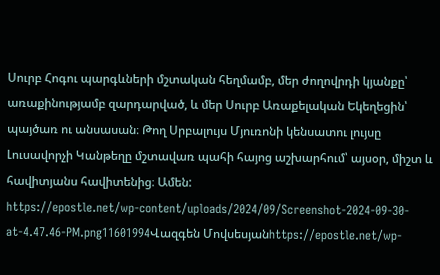Սուրբ Հոգու պարգևների մշտական հեղմամբ, մեր ժողովրդի կյանքը՝ առաքինությամբ զարդարված, և մեր Սուրբ Առաքելական Եկեղեցին՝ պայծառ ու անսասան։ Թող Սրբալույս Մյուռոնի կենսատու լույսը Լուսավորչի Կանթեղը մշտավառ պահի հայոց աշխարհում՝ այսօր, միշտ և հավիտյանս հավիտենից։ Ամեն:
https://epostle.net/wp-content/uploads/2024/09/Screenshot-2024-09-30-at-4.47.46-PM.png11601994Վազգեն Մովսեսյանhttps://epostle.net/wp-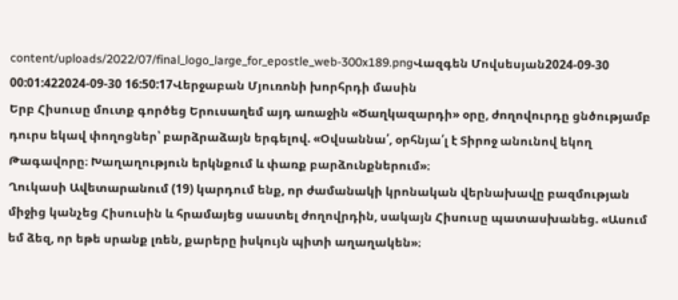content/uploads/2022/07/final_logo_large_for_epostle_web-300x189.pngՎազգեն Մովսեսյան2024-09-30 00:01:422024-09-30 16:50:17Վերջաբան Մյուռոնի խորհրդի մասին
Երբ Հիսուսը մուտք գործեց Երուսաղեմ այդ առաջին «Ծաղկազարդի» օրը, ժողովուրդը ցնծությամբ դուրս եկավ փողոցներ՝ բարձրաձայն երգելով. «Օվսաննա՛, օրհնյա՛լ է Տիրոջ անունով եկող Թագավորը։ Խաղաղություն երկնքում և փառք բարձունքներում»։
Ղուկասի Ավետարանում (19) կարդում ենք, որ ժամանակի կրոնական վերնախավը բազմության միջից կանչեց Հիսուսին և հրամայեց սաստել ժողովրդին, սակայն Հիսուսը պատասխանեց. «Ասում եմ ձեզ, որ եթե սրանք լռեն, քարերը իսկույն պիտի աղաղակեն»։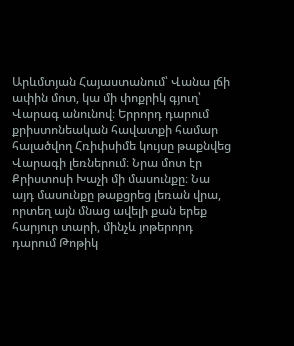Արևմտյան Հայաստանում՝ Վանա լճի ափին մոտ, կա մի փոքրիկ գյուղ՝ Վարագ անունով։ Երրորդ դարում քրիստոնեական հավատքի համար հալածվող Հռիփսիմե կույսը թաքնվեց Վարագի լեռներում։ Նրա մոտ էր Քրիստոսի Խաչի մի մասունքը։ Նա այդ մասունքը թաքցրեց լեռան վրա, որտեղ այն մնաց ավելի քան երեք հարյուր տարի, մինչև յոթերորդ դարում Թոթիկ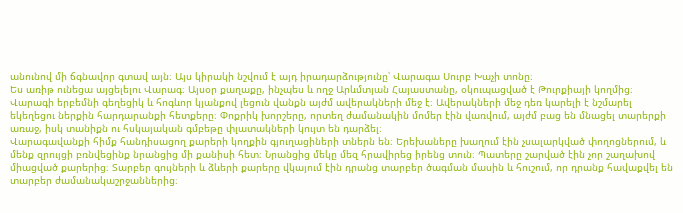անունով մի ճգնավոր գտավ այն։ Այս կիրակի նշվում է այդ իրադարձությունը՝ Վարագա Սուրբ Խաչի տոնը։
Ես առիթ ունեցա այցելելու Վարագ։ Այսօր քաղաքը, ինչպես և ողջ Արևմտյան Հայաստանը, օկուպացված է Թուրքիայի կողմից։ Վարագի երբեմնի գեղեցիկ և հոգևոր կյանքով լեցուն վանքն այժմ ավերակների մեջ է։ Ավերակների մեջ դեռ կարելի է նշմարել եկեղեցու ներքին հարդարանքի հետքերը։ Փոքրիկ խորշերը, որտեղ ժամանակին մոմեր էին վառվում, այժմ բաց են մնացել տարերքի առաջ, իսկ տանիքն ու հսկայական գմբեթը փլատակների կույտ են դարձել։
Վարագավանքի հիմք հանդիսացող քարերի կողքին գյուղացիների տներն են։ Երեխաները խաղում էին չսալարկված փողոցներում, և մենք զրույցի բռնվեցինք նրանցից մի քանիսի հետ։ Նրանցից մեկը մեզ հրավիրեց իրենց տուն։ Պատերը շարված էին չոր շաղախով միացված քարերից։ Տարբեր գույների և ձևերի քարերը վկայում էին դրանց տարբեր ծագման մասին և հուշում, որ դրանք հավաքվել են տարբեր ժամանակաշրջաններից։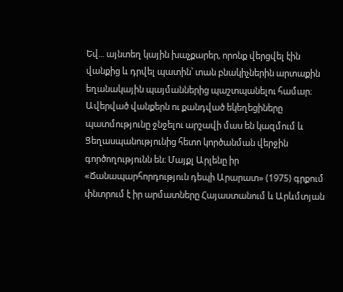Եվ... այնտեղ կային խաչքարեր, որոնք վերցվել էին վանքից և դրվել պատին՝ տան բնակիչներին արտաքին եղանակային պայմաններից պաշտպանելու համար։
Ավերված վանքերն ու քանդված եկեղեցիները պատմությունը ջնջելու արշավի մաս են կազմում և Ցեղասպանությունից հետո կործանման վերջին գործողությունն են։ Մայքլ Արլենը իր «Ճանապարհորդություն դեպի Արարատ» (1975) գրքում փնտրում է իր արմատները Հայաստանում և Արևմտյան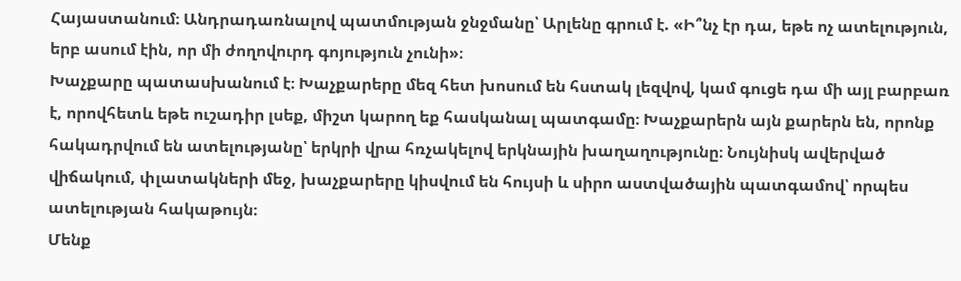Հայաստանում։ Անդրադառնալով պատմության ջնջմանը՝ Արլենը գրում է. «Ի՞նչ էր դա, եթե ոչ ատելություն, երբ ասում էին, որ մի ժողովուրդ գոյություն չունի»։
Խաչքարը պատասխանում է։ Խաչքարերը մեզ հետ խոսում են հստակ լեզվով, կամ գուցե դա մի այլ բարբառ է, որովհետև եթե ուշադիր լսեք, միշտ կարող եք հասկանալ պատգամը։ Խաչքարերն այն քարերն են, որոնք հակադրվում են ատելությանը՝ երկրի վրա հռչակելով երկնային խաղաղությունը։ Նույնիսկ ավերված վիճակում, փլատակների մեջ, խաչքարերը կիսվում են հույսի և սիրո աստվածային պատգամով՝ որպես ատելության հակաթույն։
Մենք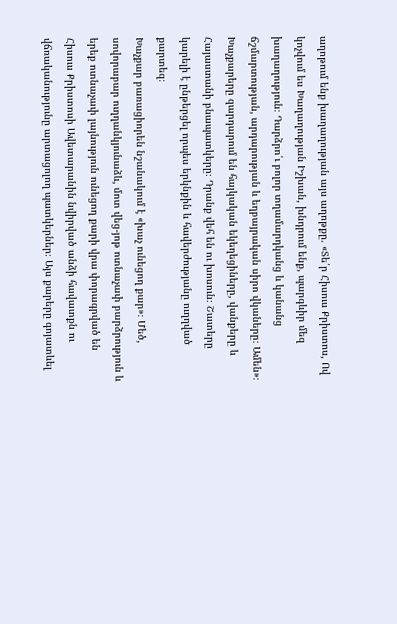աղոթում ենք խաղաղության այս աղոթքը. «Տե՛ր Հիսուս Քրիստոս, Ով կոչվում ես Խաղաղության Իշխան, խնդրում ենք, պարգևիր մեզ խաղաղություն։ Դարձրո՛ւ բոլոր տղամարդկանց և կանանց ճշմարտության, արդարության և եղբայրական սիրո վկաները։ Ամեն»։
Խաչքարերը զարդարում են հայկական եկեղեցիները, վանքերը և Հայաստանի բնապատկերը։ Դրանք վեհ են ու խոսուն։ Շատերը կարելի է ընթերցել որպես երկնքին և հավերժությանը ուղղված քարտեզ։
Խաչքար բառացիորեն նշանակում է «խաչ ունեցող քար»։ Մեծ, սովորաբար ուղղանկյունաձև, մոտ վեց-յոթ ոտնաչափ բարձրություն և երեք ոտնաչափ լայնություն ունեցող քարի վրա փորագրված են Հիսուս Քրիստոսի Ավետարանին նվիրված անձի հավատքն ու վճռականությունը արտացոլող պատկերներ։ Այս քարերը գոյատևել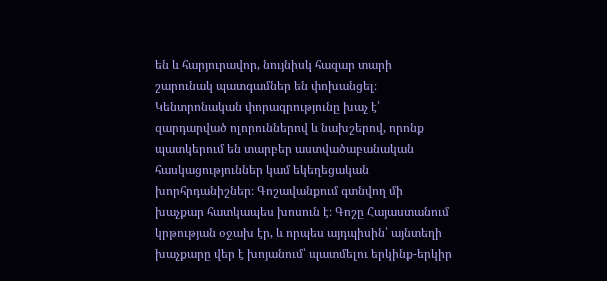են և հարյուրավոր, նույնիսկ հազար տարի շարունակ պատգամներ են փոխանցել։
Կենտրոնական փորագրությունը խաչ է՝ զարդարված ոլորուններով և նախշերով, որոնք պատկերում են տարբեր աստվածաբանական հասկացություններ կամ եկեղեցական խորհրդանիշներ։ Գոշավանքում գտնվող մի խաչքար հատկապես խոսուն է։ Գոշը Հայաստանում կրթության օջախ էր, և որպես այդպիսին՝ այնտեղի խաչքարը վեր է խոյանում՝ պատմելու երկինք-երկիր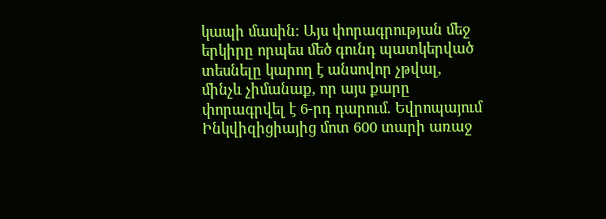կապի մասին։ Այս փորագրության մեջ երկիրը որպես մեծ գունդ պատկերված տեսնելը կարող է անսովոր չթվալ, մինչև չիմանաք, որ այս քարը փորագրվել է 6-րդ դարում. Եվրոպայում Ինկվիզիցիայից մոտ 600 տարի առաջ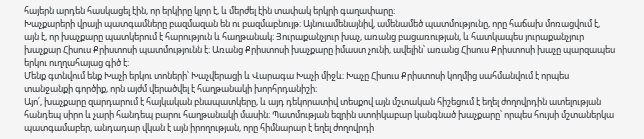հայերն արդեն հասկացել էին, որ երկիրը կլոր է, և մերժել էին տափակ երկրի գաղափարը։
Խաչքարերի վրայի պատգամները բազմազան են ու բազմաբնույթ։ Այնուամենայնիվ, ամենամեծ պատմությունը, որը հաճախ մոռացվում է, այն է, որ խաչքարը պատկերում է հարություն և հաղթանակ։ Յուրաքանչյուր խաչ, առանց բացառության, և հատկապես յուրաքանչյուր խաչքար Հիսուս Քրիստոսի պատմությունն է։ Առանց Քրիստոսի խաչքարը իմաստ չունի, ավելին՝ առանց Հիսուս Քրիստոսի խաչը պարզապես երկու ուղղահայաց գիծ է։
Մենք գտնվում ենք Խաչի երկու տոների՝ Խաչվերացի և Վարագա Խաչի միջև։ Խաչը Հիսուս Քրիստոսի կողմից սահմանվում է որպես տանջանքի գործիք, որն այժմ վերածվել է հաղթանակի խորհրդանիշի։
Այո՛, խաչքարը զարդարում է հայկական բնապատկերը, և այդ դեկորատիվ տեսքով այն մշտական հիշեցում է եղել ժողովրդին ատելության հանդեպ սիրո և չարի հանդեպ բարու հաղթանակի մասին։ Պատմության եզրին ստոիկաբար կանգնած խաչքարը՝ որպես հույսի մշտաներկա պատգամաբեր, անդադար վկան է այն իրողության, որը հիմնարար է եղել ժողովրդի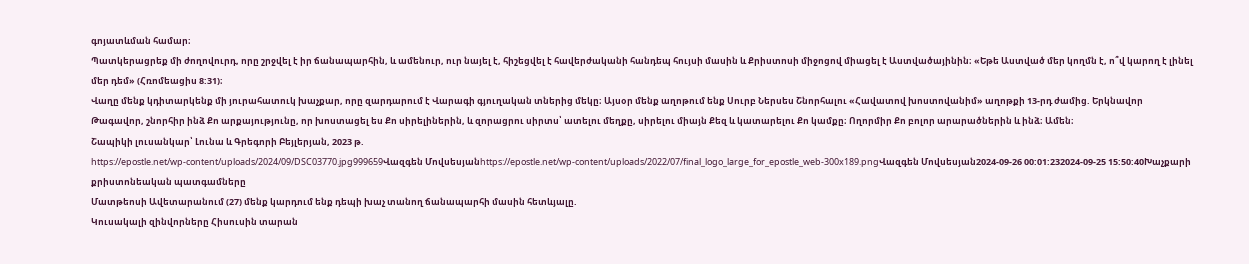գոյատևման համար։
Պատկերացրեք մի ժողովուրդ, որը շրջվել է իր ճանապարհին, և ամենուր, ուր նայել է, հիշեցվել է հավերժականի հանդեպ հույսի մասին և Քրիստոսի միջոցով միացել է Աստվածայինին։ «Եթե Աստված մեր կողմն է, ո՞վ կարող է լինել մեր դեմ» (Հռոմեացիս 8:31)։
Վաղը մենք կդիտարկենք մի յուրահատուկ խաչքար, որը զարդարում է Վարագի գյուղական տներից մեկը։ Այսօր մենք աղոթում ենք Սուրբ Ներսես Շնորհալու «Հավատով խոստովանիմ» աղոթքի 13-րդ ժամից. Երկնավոր Թագավոր, շնորհիր ինձ Քո արքայությունը, որ խոստացել ես Քո սիրելիներին, և զորացրու սիրտս՝ ատելու մեղքը, սիրելու միայն Քեզ և կատարելու Քո կամքը։ Ողորմիր Քո բոլոր արարածներին և ինձ։ Ամեն։
Շապիկի լուսանկար՝ Լունա և Գրեգորի Բեյլերյան, 2023 թ.
https://epostle.net/wp-content/uploads/2024/09/DSC03770.jpg999659Վազգեն Մովսեսյանhttps://epostle.net/wp-content/uploads/2022/07/final_logo_large_for_epostle_web-300x189.pngՎազգեն Մովսեսյան2024-09-26 00:01:232024-09-25 15:50:40Խաչքարի քրիստոնեական պատգամները
Մատթեոսի Ավետարանում (27) մենք կարդում ենք դեպի խաչ տանող ճանապարհի մասին հետևյալը.
Կուսակալի զինվորները Հիսուսին տարան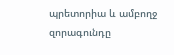պրետորիա և ամբողջ զորագունդը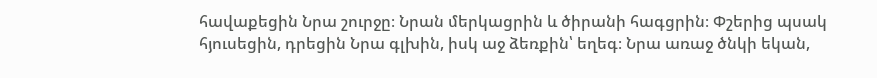հավաքեցին Նրա շուրջը։ Նրան մերկացրին և ծիրանի հագցրին։ Փշերից պսակ հյուսեցին, դրեցին Նրա գլխին, իսկ աջ ձեռքին՝ եղեգ։ Նրա առաջ ծնկի եկան,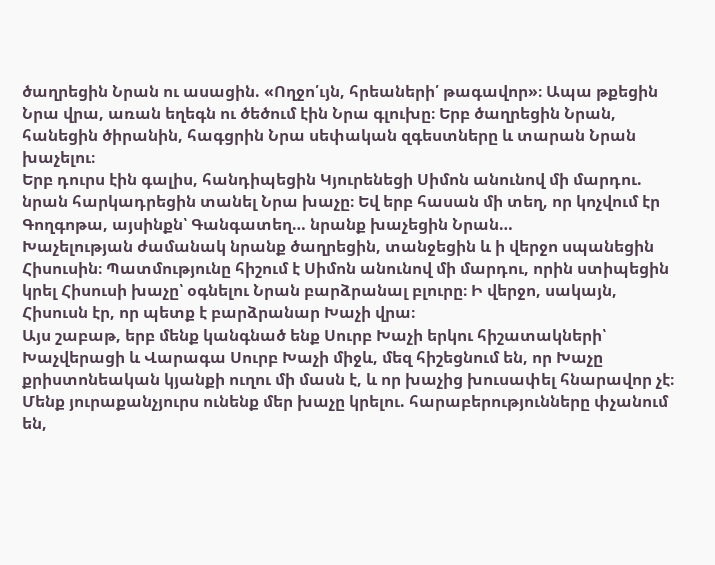ծաղրեցին Նրան ու ասացին. «Ողջո՛ւյն, հրեաների՛ թագավոր»։ Ապա թքեցին Նրա վրա, առան եղեգն ու ծեծում էին Նրա գլուխը։ Երբ ծաղրեցին Նրան, հանեցին ծիրանին, հագցրին Նրա սեփական զգեստները և տարան Նրան խաչելու։
Երբ դուրս էին գալիս, հանդիպեցին Կյուրենեցի Սիմոն անունով մի մարդու. նրան հարկադրեցին տանել Նրա խաչը։ Եվ երբ հասան մի տեղ, որ կոչվում էր Գողգոթա, այսինքն՝ Գանգատեղ… նրանք խաչեցին Նրան…
Խաչելության ժամանակ նրանք ծաղրեցին, տանջեցին և ի վերջո սպանեցին Հիսուսին։ Պատմությունը հիշում է Սիմոն անունով մի մարդու, որին ստիպեցին կրել Հիսուսի խաչը՝ օգնելու Նրան բարձրանալ բլուրը։ Ի վերջո, սակայն, Հիսուսն էր, որ պետք է բարձրանար Խաչի վրա։
Այս շաբաթ, երբ մենք կանգնած ենք Սուրբ Խաչի երկու հիշատակների՝ Խաչվերացի և Վարագա Սուրբ Խաչի միջև, մեզ հիշեցնում են, որ Խաչը քրիստոնեական կյանքի ուղու մի մասն է, և որ խաչից խուսափել հնարավոր չէ։ Մենք յուրաքանչյուրս ունենք մեր խաչը կրելու. հարաբերությունները փչանում են,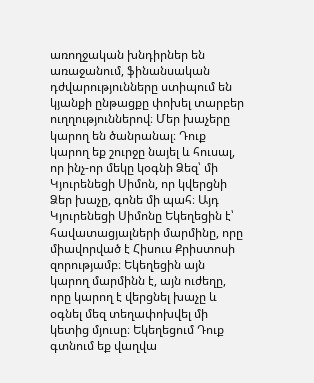առողջական խնդիրներ են առաջանում, ֆինանսական դժվարությունները ստիպում են կյանքի ընթացքը փոխել տարբեր ուղղություններով։ Մեր խաչերը կարող են ծանրանալ։ Դուք կարող եք շուրջը նայել և հուսալ, որ ինչ-որ մեկը կօգնի Ձեզ՝ մի Կյուրենեցի Սիմոն, որ կվերցնի Ձեր խաչը, գոնե մի պահ։ Այդ Կյուրենեցի Սիմոնը Եկեղեցին է՝ հավատացյալների մարմինը, որը միավորված է Հիսուս Քրիստոսի զորությամբ։ Եկեղեցին այն կարող մարմինն է, այն ուժեղը, որը կարող է վերցնել խաչը և օգնել մեզ տեղափոխվել մի կետից մյուսը։ Եկեղեցում Դուք գտնում եք վաղվա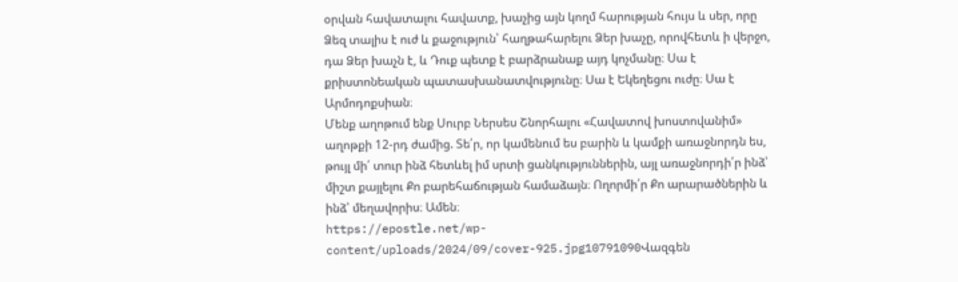օրվան հավատալու հավատք, խաչից այն կողմ հարության հույս և սեր, որը Ձեզ տալիս է ուժ և քաջություն՝ հաղթահարելու Ձեր խաչը, որովհետև ի վերջո, դա Ձեր խաչն է, և Դուք պետք է բարձրանաք այդ կոչմանը։ Սա է քրիստոնեական պատասխանատվությունը։ Սա է Եկեղեցու ուժը։ Սա է Արմոդոքսիան։
Մենք աղոթում ենք Սուրբ Ներսես Շնորհալու «Հավատով խոստովանիմ» աղոթքի 12-րդ ժամից. Տե՛ր, որ կամենում ես բարին և կամքի առաջնորդն ես, թույլ մի՛ տուր ինձ հետևել իմ սրտի ցանկություններին, այլ առաջնորդի՛ր ինձ՝ միշտ քայլելու Քո բարեհաճության համաձայն։ Ողորմի՛ր Քո արարածներին և ինձ՝ մեղավորիս։ Ամեն։
https://epostle.net/wp-content/uploads/2024/09/cover-925.jpg10791090Վազգեն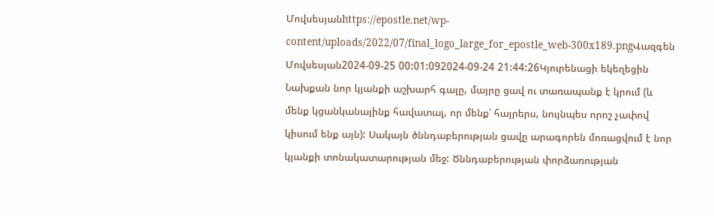Մովսեսյանhttps://epostle.net/wp-content/uploads/2022/07/final_logo_large_for_epostle_web-300x189.pngՎազգեն Մովսեսյան2024-09-25 00:01:092024-09-24 21:44:26Կյուրենացի եկեղեցին
Նախքան նոր կյանքի աշխարհ գալը, մայրը ցավ ու տառապանք է կրում (և մենք կցանկանայինք հավատալ, որ մենք՝ հայրերս, նույնպես որոշ չափով կիսում ենք այն): Սակայն ծննդաբերության ցավը արագորեն մոռացվում է նոր կյանքի տոնակատարության մեջ: Ծննդաբերության փորձառության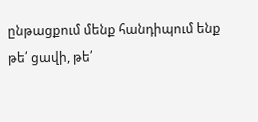ընթացքում մենք հանդիպում ենք թե՛ ցավի, թե՛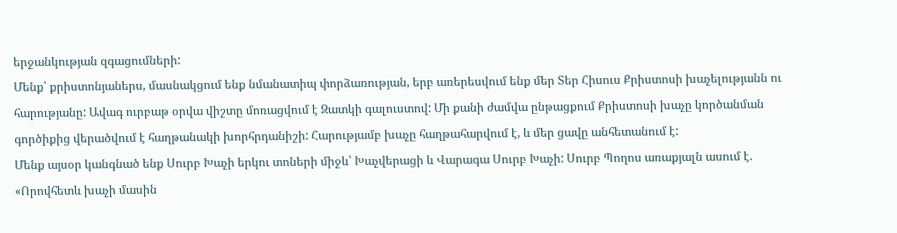երջանկության զգացումների:
Մենք՝ քրիստոնյաներս, մասնակցում ենք նմանատիպ փորձառության, երբ առերեսվում ենք մեր Տեր Հիսուս Քրիստոսի խաչելությանն ու հարությանը: Ավագ ուրբաթ օրվա վիշտը մոռացվում է Զատկի գալուստով: Մի քանի ժամվա ընթացքում Քրիստոսի խաչը կործանման գործիքից վերածվում է հաղթանակի խորհրդանիշի: Հարությամբ խաչը հաղթահարվում է, և մեր ցավը անհետանում է:
Մենք այսօր կանգնած ենք Սուրբ Խաչի երկու տոների միջև՝ Խաչվերացի և Վարագա Սուրբ Խաչի: Սուրբ Պողոս առաքյալն ասում է. «Որովհետև խաչի մասին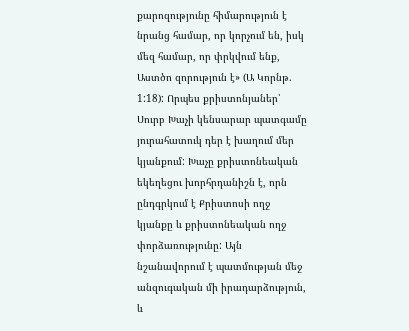քարոզությունը հիմարություն է նրանց համար, որ կորչում են, իսկ մեզ համար, որ փրկվում ենք, Աստծո զորություն է» (Ա Կորնթ. 1:18): Որպես քրիստոնյաներ՝ Սուրբ Խաչի կենսարար պատգամը յուրահատուկ դեր է խաղում մեր կյանքում: Խաչը քրիստոնեական եկեղեցու խորհրդանիշն է, որն ընդգրկում է Քրիստոսի ողջ կյանքը և քրիստոնեական ողջ փորձառությունը: Այն նշանավորում է պատմության մեջ անզուգական մի իրադարձություն, և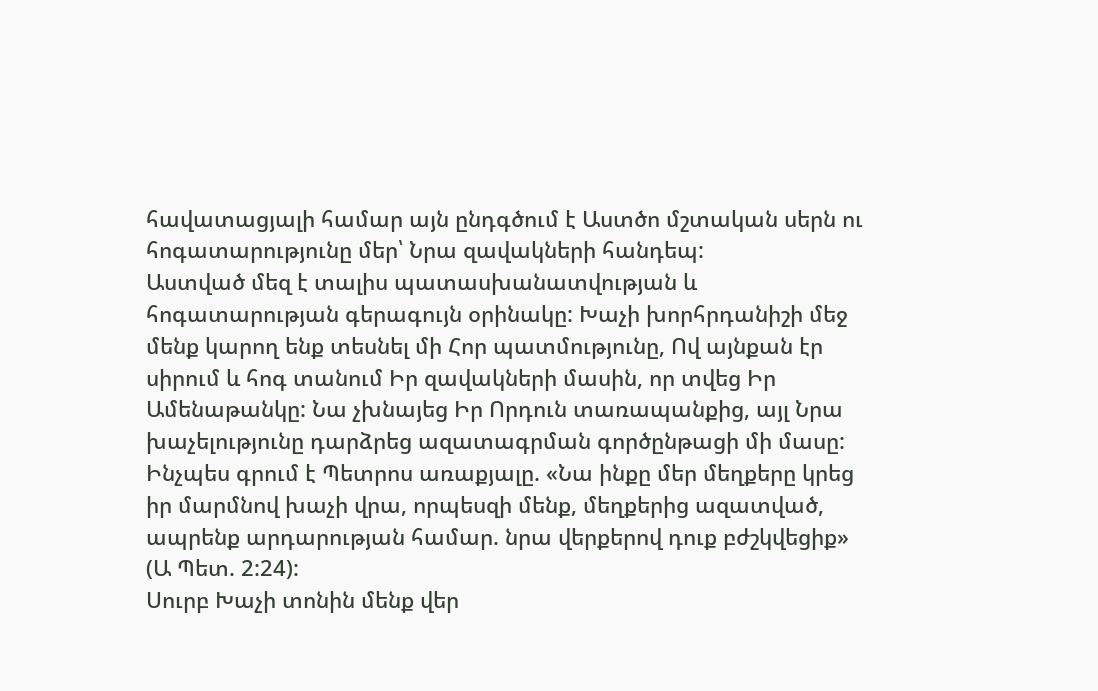հավատացյալի համար այն ընդգծում է Աստծո մշտական սերն ու հոգատարությունը մեր՝ Նրա զավակների հանդեպ:
Աստված մեզ է տալիս պատասխանատվության և հոգատարության գերագույն օրինակը: Խաչի խորհրդանիշի մեջ մենք կարող ենք տեսնել մի Հոր պատմությունը, Ով այնքան էր սիրում և հոգ տանում Իր զավակների մասին, որ տվեց Իր Ամենաթանկը: Նա չխնայեց Իր Որդուն տառապանքից, այլ Նրա խաչելությունը դարձրեց ազատագրման գործընթացի մի մասը: Ինչպես գրում է Պետրոս առաքյալը. «Նա ինքը մեր մեղքերը կրեց իր մարմնով խաչի վրա, որպեսզի մենք, մեղքերից ազատված, ապրենք արդարության համար. նրա վերքերով դուք բժշկվեցիք» (Ա Պետ. 2:24):
Սուրբ Խաչի տոնին մենք վեր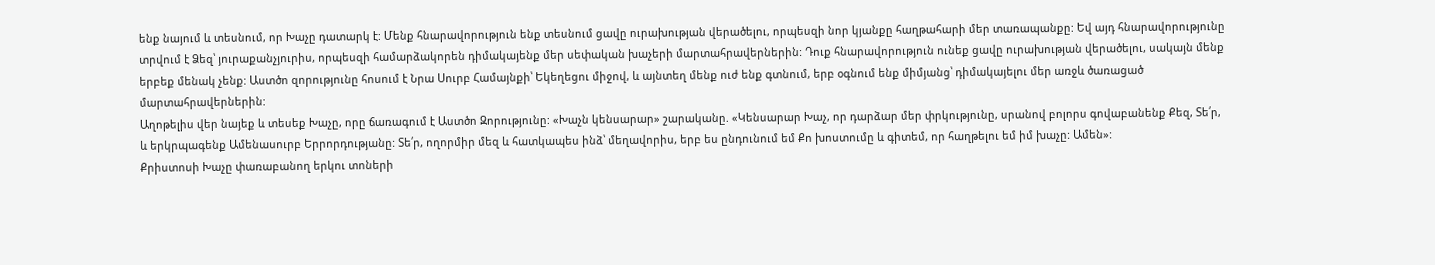ենք նայում և տեսնում, որ Խաչը դատարկ է: Մենք հնարավորություն ենք տեսնում ցավը ուրախության վերածելու, որպեսզի նոր կյանքը հաղթահարի մեր տառապանքը: Եվ այդ հնարավորությունը տրվում է Ձեզ՝ յուրաքանչյուրիս, որպեսզի համարձակորեն դիմակայենք մեր սեփական խաչերի մարտահրավերներին: Դուք հնարավորություն ունեք ցավը ուրախության վերածելու, սակայն մենք երբեք մենակ չենք: Աստծո զորությունը հոսում է Նրա Սուրբ Համայնքի՝ Եկեղեցու միջով, և այնտեղ մենք ուժ ենք գտնում, երբ օգնում ենք միմյանց՝ դիմակայելու մեր առջև ծառացած մարտահրավերներին:
Աղոթելիս վեր նայեք և տեսեք Խաչը, որը ճառագում է Աստծո Զորությունը: «Խաչն կենսարար» շարականը. «Կենսարար Խաչ, որ դարձար մեր փրկությունը, սրանով բոլորս գովաբանենք Քեզ, Տե՛ր, և երկրպագենք Ամենասուրբ Երրորդությանը: Տե՛ր, ողորմիր մեզ և հատկապես ինձ՝ մեղավորիս, երբ ես ընդունում եմ Քո խոստումը և գիտեմ, որ հաղթելու եմ իմ խաչը: Ամեն»:
Քրիստոսի Խաչը փառաբանող երկու տոների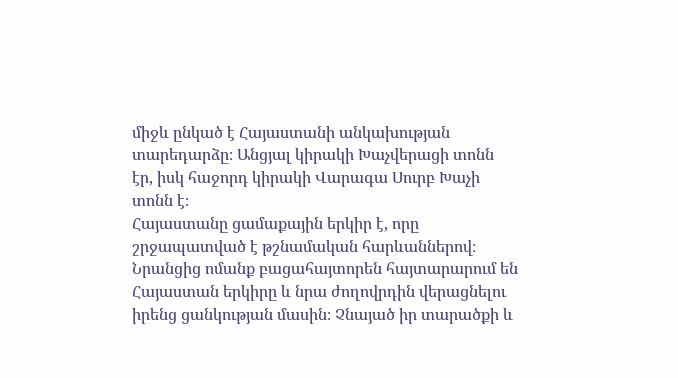միջև ընկած է Հայաստանի անկախության տարեդարձը։ Անցյալ կիրակի Խաչվերացի տոնն էր, իսկ հաջորդ կիրակի Վարագա Սուրբ Խաչի տոնն է։
Հայաստանը ցամաքային երկիր է, որը շրջապատված է թշնամական հարևաններով։ Նրանցից ոմանք բացահայտորեն հայտարարում են Հայաստան երկիրը և նրա ժողովրդին վերացնելու իրենց ցանկության մասին։ Չնայած իր տարածքի և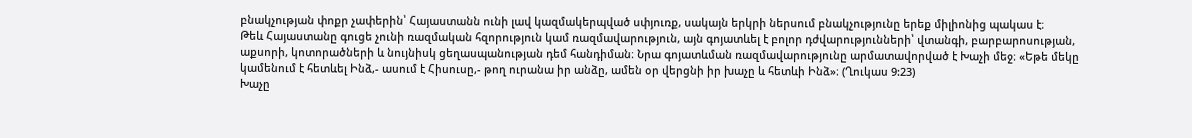բնակչության փոքր չափերին՝ Հայաստանն ունի լավ կազմակերպված սփյուռք, սակայն երկրի ներսում բնակչությունը երեք միլիոնից պակաս է։
Թեև Հայաստանը գուցե չունի ռազմական հզորություն կամ ռազմավարություն, այն գոյատևել է բոլոր դժվարությունների՝ վտանգի, բարբարոսության, աքսորի, կոտորածների և նույնիսկ ցեղասպանության դեմ հանդիման։ Նրա գոյատևման ռազմավարությունը արմատավորված է Խաչի մեջ։ «Եթե մեկը կամենում է հետևել Ինձ,- ասում է Հիսուսը,- թող ուրանա իր անձը, ամեն օր վերցնի իր խաչը և հետևի Ինձ»։ (Ղուկաս 9:23)
Խաչը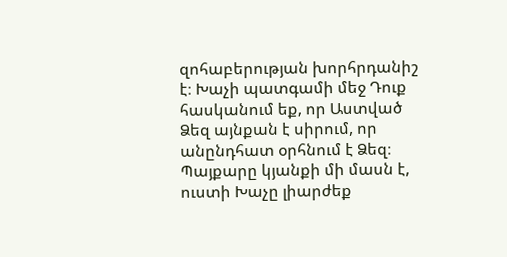զոհաբերության խորհրդանիշ է։ Խաչի պատգամի մեջ Դուք հասկանում եք, որ Աստված Ձեզ այնքան է սիրում, որ անընդհատ օրհնում է Ձեզ։
Պայքարը կյանքի մի մասն է, ուստի Խաչը լիարժեք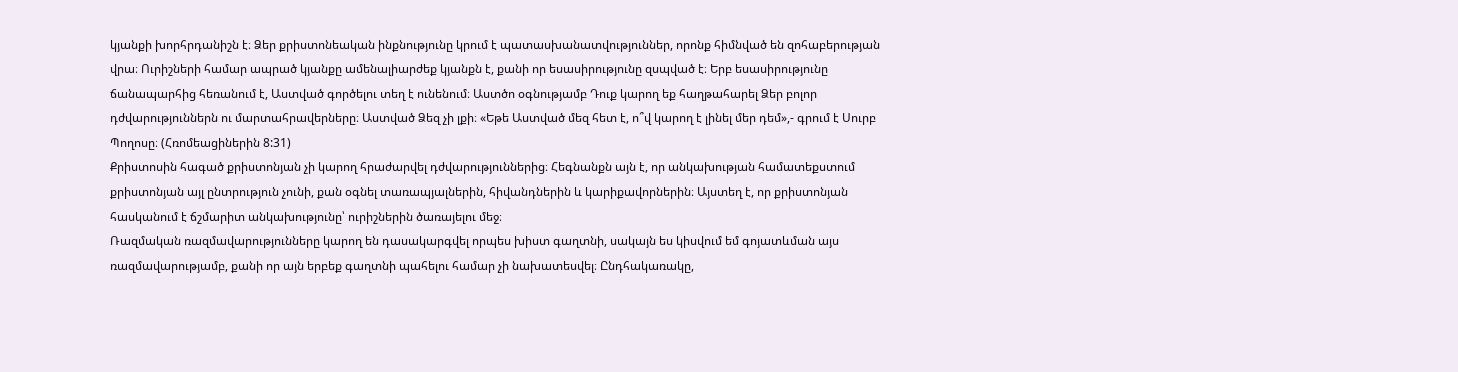կյանքի խորհրդանիշն է։ Ձեր քրիստոնեական ինքնությունը կրում է պատասխանատվություններ, որոնք հիմնված են զոհաբերության վրա։ Ուրիշների համար ապրած կյանքը ամենալիարժեք կյանքն է, քանի որ եսասիրությունը զսպված է։ Երբ եսասիրությունը ճանապարհից հեռանում է, Աստված գործելու տեղ է ունենում։ Աստծո օգնությամբ Դուք կարող եք հաղթահարել Ձեր բոլոր դժվարություններն ու մարտահրավերները։ Աստված Ձեզ չի լքի։ «Եթե Աստված մեզ հետ է, ո՞վ կարող է լինել մեր դեմ»,- գրում է Սուրբ Պողոսը։ (Հռոմեացիներին 8:31)
Քրիստոսին հագած քրիստոնյան չի կարող հրաժարվել դժվարություններից։ Հեգնանքն այն է, որ անկախության համատեքստում քրիստոնյան այլ ընտրություն չունի, քան օգնել տառապյալներին, հիվանդներին և կարիքավորներին։ Այստեղ է, որ քրիստոնյան հասկանում է ճշմարիտ անկախությունը՝ ուրիշներին ծառայելու մեջ։
Ռազմական ռազմավարությունները կարող են դասակարգվել որպես խիստ գաղտնի, սակայն ես կիսվում եմ գոյատևման այս ռազմավարությամբ, քանի որ այն երբեք գաղտնի պահելու համար չի նախատեսվել։ Ընդհակառակը,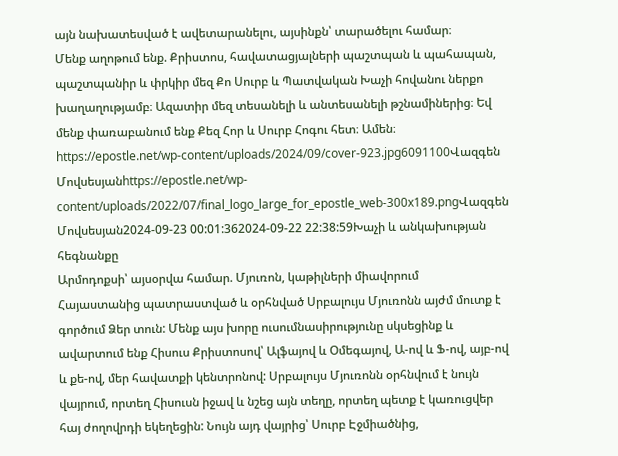այն նախատեսված է ավետարանելու, այսինքն՝ տարածելու համար։
Մենք աղոթում ենք. Քրիստոս, հավատացյալների պաշտպան և պահապան, պաշտպանիր և փրկիր մեզ Քո Սուրբ և Պատվական Խաչի հովանու ներքո խաղաղությամբ։ Ազատիր մեզ տեսանելի և անտեսանելի թշնամիներից։ Եվ մենք փառաբանում ենք Քեզ Հոր և Սուրբ Հոգու հետ։ Ամեն։
https://epostle.net/wp-content/uploads/2024/09/cover-923.jpg6091100Վազգեն Մովսեսյանhttps://epostle.net/wp-content/uploads/2022/07/final_logo_large_for_epostle_web-300x189.pngՎազգեն Մովսեսյան2024-09-23 00:01:362024-09-22 22:38:59Խաչի և անկախության հեգնանքը
Արմոդոքսի՝ այսօրվա համար. Մյուռոն, կաթիլների միավորում
Հայաստանից պատրաստված և օրհնված Սրբալույս Մյուռոնն այժմ մուտք է գործում Ձեր տուն: Մենք այս խորը ուսումնասիրությունը սկսեցինք և ավարտում ենք Հիսուս Քրիստոսով՝ Ալֆայով և Օմեգայով, Ա-ով և Ֆ-ով, այբ-ով և քե-ով, մեր հավատքի կենտրոնով: Սրբալույս Մյուռոնն օրհնվում է նույն վայրում, որտեղ Հիսուսն իջավ և նշեց այն տեղը, որտեղ պետք է կառուցվեր հայ ժողովրդի եկեղեցին: Նույն այդ վայրից՝ Սուրբ Էջմիածնից,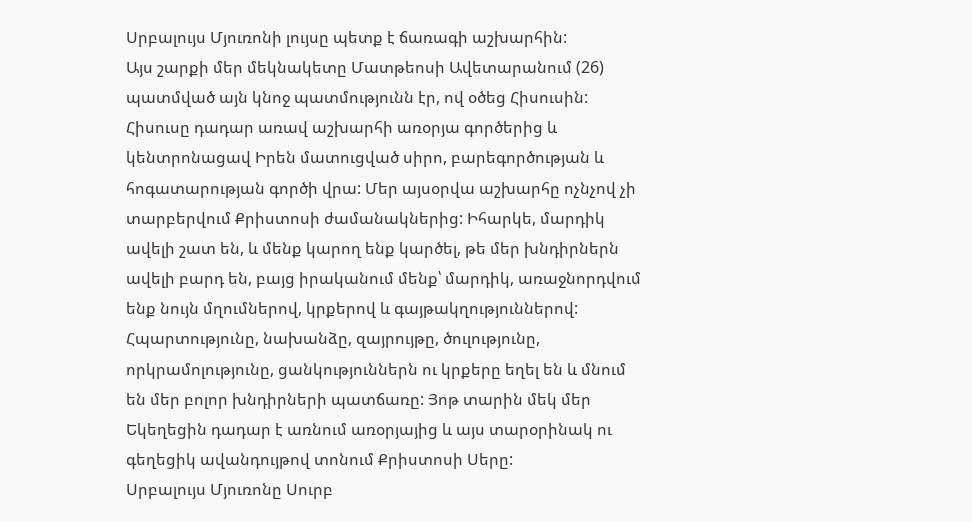Սրբալույս Մյուռոնի լույսը պետք է ճառագի աշխարհին:
Այս շարքի մեր մեկնակետը Մատթեոսի Ավետարանում (26) պատմված այն կնոջ պատմությունն էր, ով օծեց Հիսուսին: Հիսուսը դադար առավ աշխարհի առօրյա գործերից և կենտրոնացավ Իրեն մատուցված սիրո, բարեգործության և հոգատարության գործի վրա: Մեր այսօրվա աշխարհը ոչնչով չի տարբերվում Քրիստոսի ժամանակներից: Իհարկե, մարդիկ ավելի շատ են, և մենք կարող ենք կարծել, թե մեր խնդիրներն ավելի բարդ են, բայց իրականում մենք՝ մարդիկ, առաջնորդվում ենք նույն մղումներով, կրքերով և գայթակղություններով: Հպարտությունը, նախանձը, զայրույթը, ծուլությունը, որկրամոլությունը, ցանկություններն ու կրքերը եղել են և մնում են մեր բոլոր խնդիրների պատճառը: Յոթ տարին մեկ մեր Եկեղեցին դադար է առնում առօրյայից և այս տարօրինակ ու գեղեցիկ ավանդույթով տոնում Քրիստոսի Սերը:
Սրբալույս Մյուռոնը Սուրբ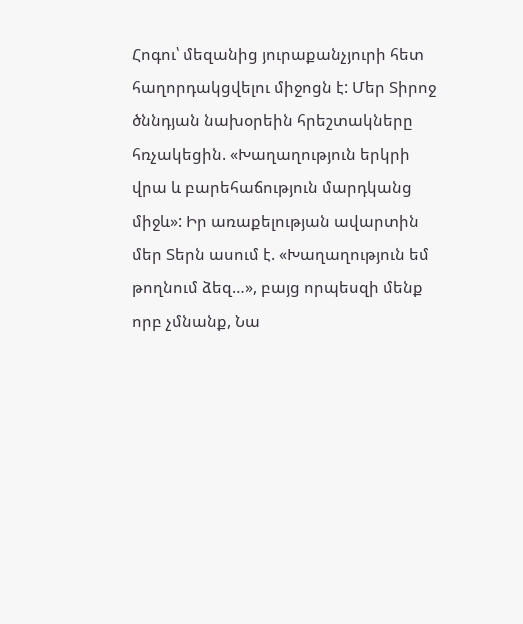Հոգու՝ մեզանից յուրաքանչյուրի հետ հաղորդակցվելու միջոցն է: Մեր Տիրոջ ծննդյան նախօրեին հրեշտակները հռչակեցին. «Խաղաղություն երկրի վրա և բարեհաճություն մարդկանց միջև»: Իր առաքելության ավարտին մեր Տերն ասում է. «Խաղաղություն եմ թողնում ձեզ…», բայց որպեսզի մենք որբ չմնանք, Նա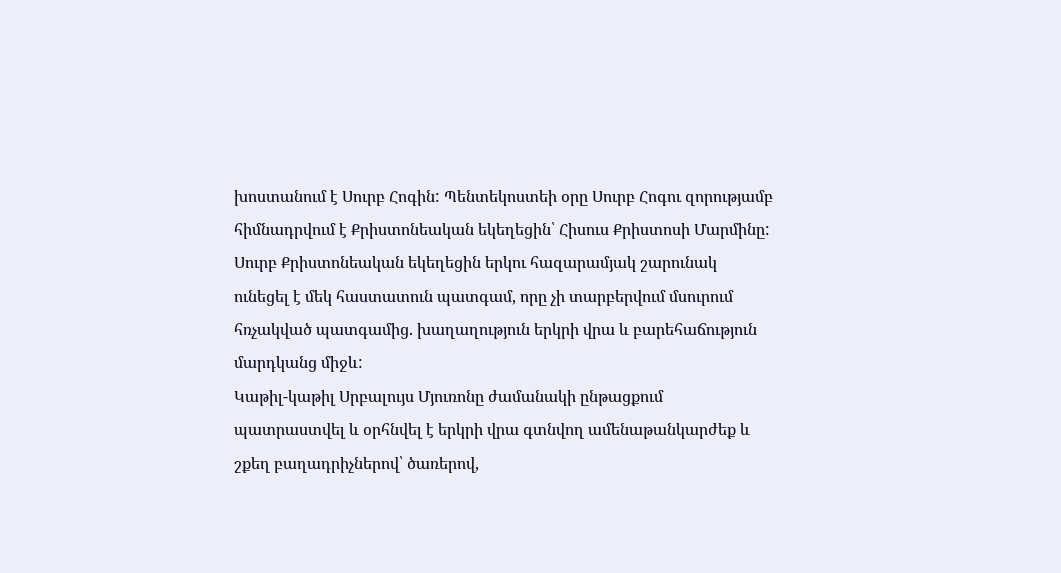խոստանում է Սուրբ Հոգին: Պենտեկոստեի օրը Սուրբ Հոգու զորությամբ հիմնադրվում է Քրիստոնեական եկեղեցին՝ Հիսուս Քրիստոսի Մարմինը:
Սուրբ Քրիստոնեական եկեղեցին երկու հազարամյակ շարունակ ունեցել է մեկ հաստատուն պատգամ, որը չի տարբերվում մսուրում հռչակված պատգամից. խաղաղություն երկրի վրա և բարեհաճություն մարդկանց միջև:
Կաթիլ-կաթիլ Սրբալույս Մյուռոնը ժամանակի ընթացքում պատրաստվել և օրհնվել է երկրի վրա գտնվող ամենաթանկարժեք և շքեղ բաղադրիչներով՝ ծառերով,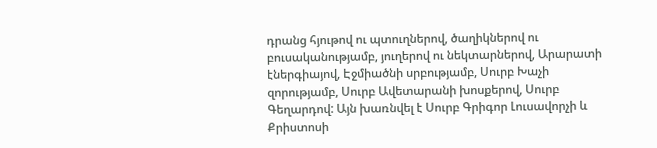դրանց հյութով ու պտուղներով, ծաղիկներով ու բուսականությամբ, յուղերով ու նեկտարներով, Արարատի էներգիայով, Էջմիածնի սրբությամբ, Սուրբ Խաչի զորությամբ, Սուրբ Ավետարանի խոսքերով, Սուրբ Գեղարդով: Այն խառնվել է Սուրբ Գրիգոր Լուսավորչի և Քրիստոսի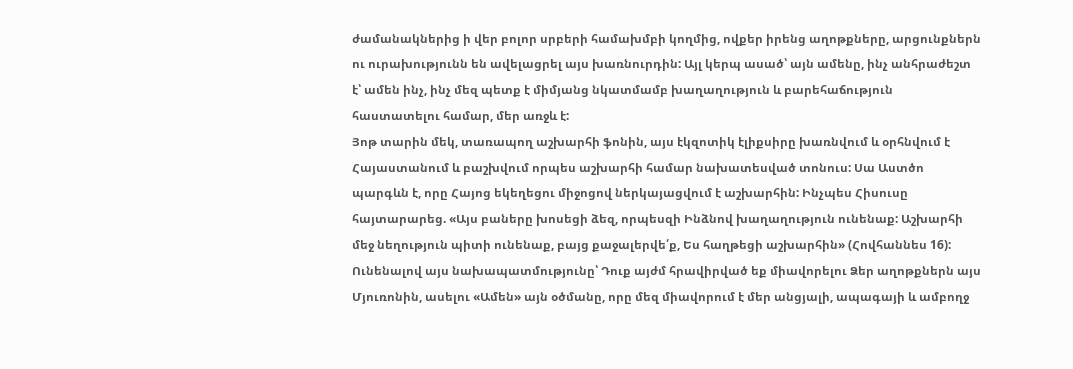ժամանակներից ի վեր բոլոր սրբերի համախմբի կողմից, ովքեր իրենց աղոթքները, արցունքներն ու ուրախությունն են ավելացրել այս խառնուրդին: Այլ կերպ ասած՝ այն ամենը, ինչ անհրաժեշտ է՝ ամեն ինչ, ինչ մեզ պետք է միմյանց նկատմամբ խաղաղություն և բարեհաճություն հաստատելու համար, մեր առջև է:
Յոթ տարին մեկ, տառապող աշխարհի ֆոնին, այս էկզոտիկ էլիքսիրը խառնվում և օրհնվում է Հայաստանում և բաշխվում որպես աշխարհի համար նախատեսված տոնուս: Սա Աստծո պարգևն է, որը Հայոց եկեղեցու միջոցով ներկայացվում է աշխարհին: Ինչպես Հիսուսը հայտարարեց. «Այս բաները խոսեցի ձեզ, որպեսզի Ինձնով խաղաղություն ունենաք: Աշխարհի մեջ նեղություն պիտի ունենաք, բայց քաջալերվե՛ք, Ես հաղթեցի աշխարհին» (Հովհաննես 16):
Ունենալով այս նախապատմությունը՝ Դուք այժմ հրավիրված եք միավորելու Ձեր աղոթքներն այս Մյուռոնին, ասելու «Ամեն» այն օծմանը, որը մեզ միավորում է մեր անցյալի, ապագայի և ամբողջ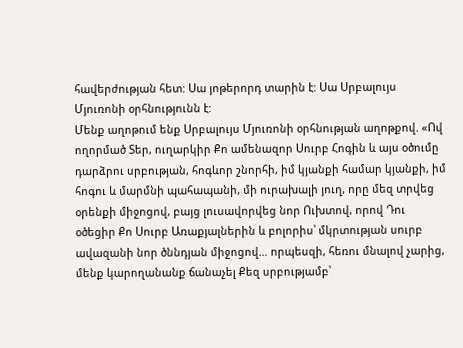հավերժության հետ: Սա յոթերորդ տարին է: Սա Սրբալույս Մյուռոնի օրհնությունն է:
Մենք աղոթում ենք Սրբալույս Մյուռոնի օրհնության աղոթքով. «Ով ողորմած Տեր, ուղարկիր Քո ամենազոր Սուրբ Հոգին և այս օծումը դարձրու սրբության, հոգևոր շնորհի, իմ կյանքի համար կյանքի, իմ հոգու և մարմնի պահապանի, մի ուրախալի յուղ, որը մեզ տրվեց օրենքի միջոցով, բայց լուսավորվեց նոր Ուխտով, որով Դու օծեցիր Քո Սուրբ Առաքյալներին և բոլորիս՝ մկրտության սուրբ ավազանի նոր ծննդյան միջոցով… որպեսզի, հեռու մնալով չարից, մենք կարողանանք ճանաչել Քեզ սրբությամբ՝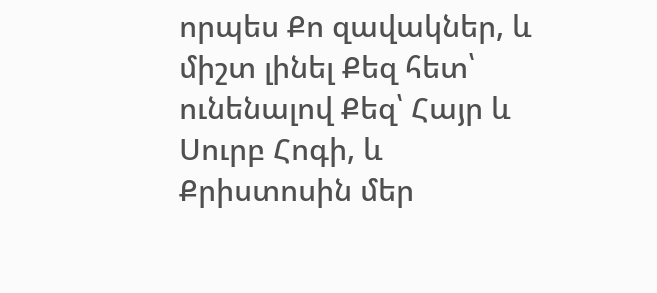որպես Քո զավակներ, և միշտ լինել Քեզ հետ՝ ունենալով Քեզ՝ Հայր և Սուրբ Հոգի, և Քրիստոսին մեր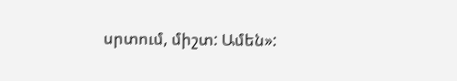սրտում, միշտ: Ամեն»: